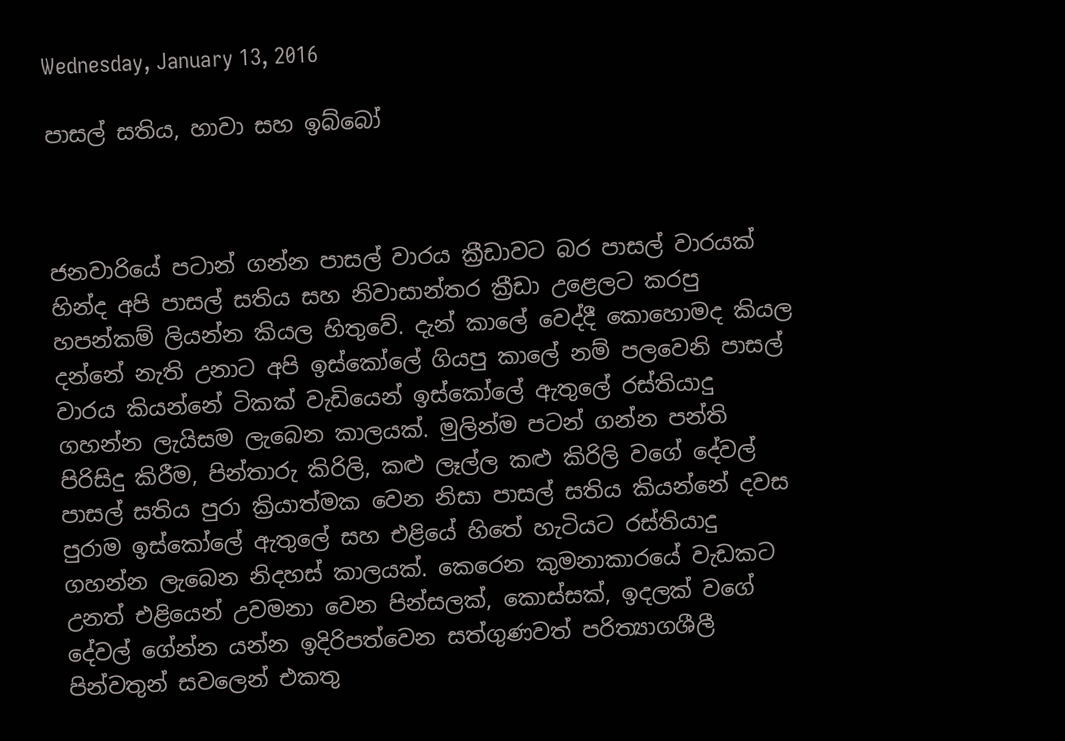Wednesday, January 13, 2016

පාසල් සතිය, හාවා සහ ඉබ්බෝ



ජනවාරියේ පටාන් ගන්න පාසල් වාරය ක්‍රීඩාවට බර පාසල් වාරයක් හින්ද අපි පාසල් සතිය සහ නිවාසාන්තර ක්‍රීඩා උළෙලට කරපු හපන්කම් ලියන්න කියල හිතුවේ. දැන් කාලේ වෙද්දී කොහොමද කියල දන්නේ නැති උනාට අපි ඉස්කෝලේ ගියපු කාලේ නම් පලවෙනි පාසල් වාරය කියන්නේ ටිකක් වැඩියෙන් ඉස්කෝලේ ඇතුලේ රස්තියාදු ගහන්න ලැයිසම ලැබෙන කාලයක්. මුලින්ම පටන් ගන්න පන්ති පිරිසිදු කිරීම, පින්තාරු කිරිලි, කළු ලෑල්ල කළු කිරිලි වගේ දේවල් පාසල් සතිය පුරා ක්‍රියාත්මක වෙන නිසා පාසල් සතිය කියන්නේ දවස පුරාම ඉස්කෝලේ ඇතුලේ සහ එළියේ හිතේ හැටියට රස්තියාදු ගහන්න ලැබෙන නිදහස් කාලයක්. කෙරෙන කුමනාකාරයේ වැඩකට උනත් එළියෙන් උවමනා වෙන පින්සලක්, කොස්සක්, ඉදලක් වගේ දේවල් ගේන්න යන්න ඉදිරිපත්වෙන සත්ගුණවත් පරිත්‍යාගශීලී පින්වතුන් සවලෙන් එකතු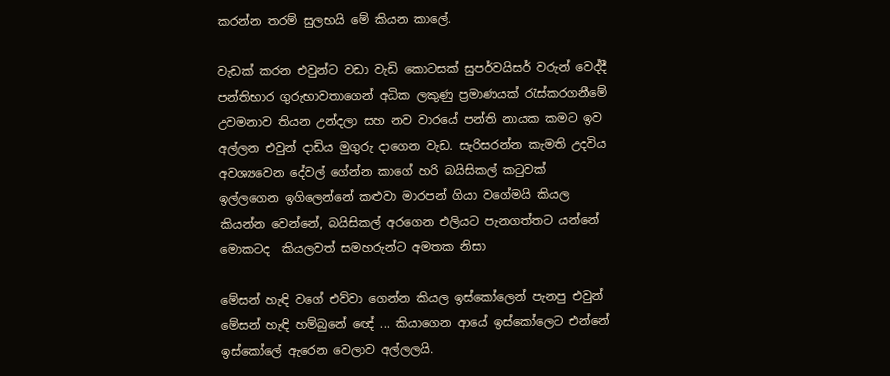කරන්න තරම් සුලභයි මේ කියන කාලේ.

වැඩක් කරන එවුන්ට වඩා වැඩි කොටසක් සුපර්වයිසර් වරුන් වෙද්දී පන්තිභාර ගුරුභාවතාගෙන් අධික ලකුණු ප්‍රමාණයක් රැස්කරගනීමේ උවමනාව තියන උන්දලා සහ නව වාරයේ පන්ති නායක කමට ඉව අල්ලන එවුන් දාඩිය මුගුරු දාගෙන වැඩ. සැරිසරන්න කැමති උදවිය අවශ්‍යවෙන දේවල් ගේන්න කාගේ හරි බයිසිකල් කටුවක් ඉල්ලගෙන ඉගිලෙන්නේ කළුවා මාරපන් ගියා වගේමයි කියල කියන්න වෙන්නේ, බයිසිකල් අරගෙන එලියට පැනගත්තට යන්නේ මොකටද  කියලවත් සමහරුන්ට අමතක නිසා

මේසන් හැඳි වගේ එව්වා ගෙන්න කියල ඉස්කෝලෙන් පැනපු එවුන් මේසන් හැඳි හම්බුනේ ඥේ ... කියාගෙන ආයේ ඉස්කෝලෙට එන්නේ ඉස්කෝලේ ඇරෙන වෙලාව අල්ලලයි.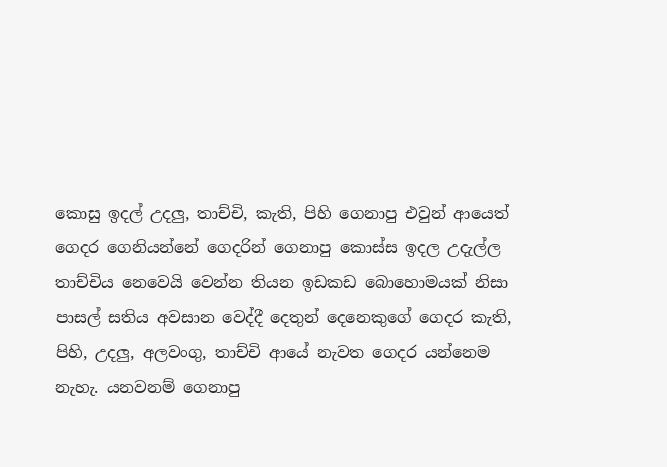කොසු ඉදල් උදලු, තාච්චි, කැති, පිහි ගෙනාපු එවුන් ආයෙත් ගෙදර ගෙනියන්නේ ගෙදරින් ගෙනාපු කොස්ස ඉදල උදැල්ල තාච්චිය නෙවෙයි වෙන්න තියන ඉඩකඩ බොහොමයක් නිසා පාසල් සතිය අවසාන වෙද්දී දෙතුන් දෙනෙකුගේ ගෙදර කැති, පිහි, උදලු, අලවංගු, තාච්චි ආයේ නැවත ගෙදර යන්නෙම නැහැ. යනවනම් ගෙනාපු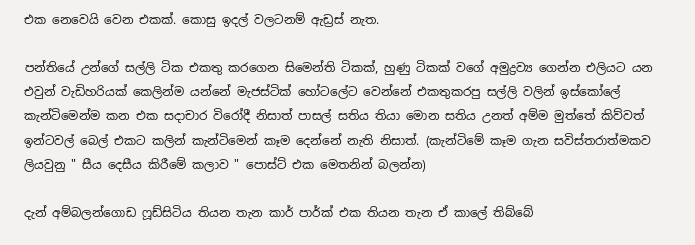එක නෙවෙයි වෙන එකක්. කොසු ඉදල් වලටනම් ඇඩ්‍රස් නැත.

පන්තියේ උන්ගේ සල්ලි ටික එකතු කරගෙන සිමෙන්ති ටිකක්, හුණු ටිකක් වගේ අමුද්‍රව්‍ය ගෙන්න එලියට යන එවුන් වැඩිහරියක් කෙලින්ම යන්නේ මැජස්ටික් හෝටලේට වෙන්නේ එකතුකරපු සල්ලි වලින් ඉස්කෝලේ කැන්ටිමෙන්ම කන එක සදාචාර විරෝදී නිසාත් පාසල් සතිය තියා මොන සතිය උනත් අම්ම මුත්තේ කිව්වත් ඉන්ටවල් බෙල් එකට කලින් කැන්ටිමෙන් කෑම දෙන්නේ නැති නිසාත්. (කැන්ටිමේ කෑම ගැන සවිස්තරාත්මකව  ලියවුනු " සීය දෙසීය කිරීමේ කලාව " පොස්ට් එක මෙතනින් බලන්න)

දැන් අම්බලන්ගොඩ ෆූඩ්සිටිය තියන තැන කාර් පාර්ක් එක තියන තැන ඒ කාලේ තිබ්බේ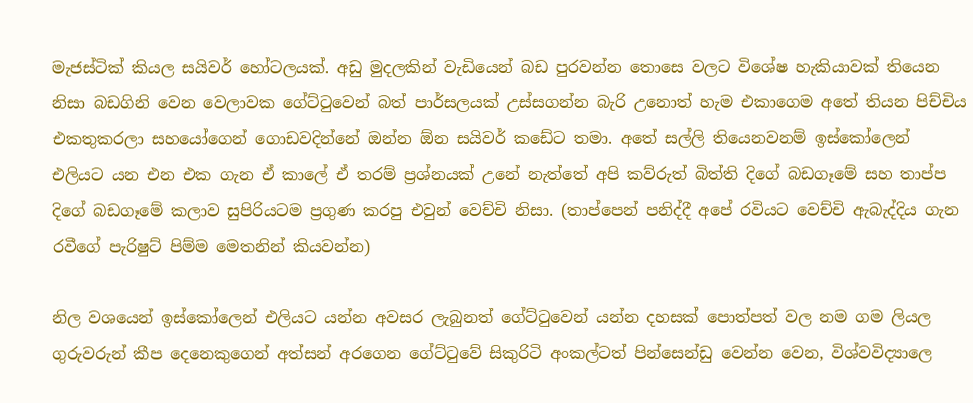මැජස්ටික් කියල සයිවර් හෝටලයක්. අඩු මුදලකින් වැඩියෙන් බඩ පුරවන්න තොසෙ වලට විශේෂ හැකියාවක් තියෙන නිසා බඩගිනි වෙන වෙලාවක ගේට්ටුවෙන් බත් පාර්සලයක් උස්සගන්න බැරි උනොත් හැම එකාගෙම අතේ තියන පිච්චිය එකතුකරලා සහයෝගෙන් ගොඩවදින්නේ ඔන්න ඕන සයිවර් කඩේට තමා. අතේ සල්ලි තියෙනවනම් ඉස්කෝලෙන් එලියට යන එන එක ගැන ඒ කාලේ ඒ තරම් ප්‍රශ්නයක් උනේ නැත්තේ අපි කව්රුත් බිත්ති දිගේ බඩගෑමේ සහ තාප්ප දිගේ බඩගෑමේ කලාව සුපිරියටම ප්‍රගුණ කරපු එවුන් වෙච්චි නිසා. (තාප්පෙන් පනිද්දී අපේ රවියට වෙච්චි ඇබැද්දිය ගැන රවීගේ පැරිෂුට් පිම්ම මෙතනින් කියවන්න)

නිල වශයෙන් ඉස්කෝලෙන් එලියට යන්න අවසර ලැබුනත් ගේට්ටුවෙන් යන්න දහසක් පොත්පත් වල නම ගම ලියල ගුරුවරුන් කීප දෙනෙකුගෙන් අත්සන් අරගෙන ගේට්ටුවේ සිකුරිටි අංකල්ටත් පින්සෙන්ඩු වෙන්න වෙන, විශ්වවිද්‍යාලෙ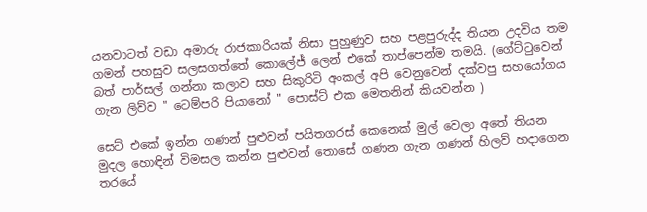යනවාටත් වඩා අමාරු රාජකාරියක් නිසා පුහුණුව සහ පළපුරුද්ද තියන උදවිය තම ගමන් පහසුව සලසගත්තේ කොලේජ් ලෙන් එකේ තාප්පෙන්ම තමයි. (ගේට්ටුවෙන් බත් පාර්සල් ගන්නා කලාව සහ සිකුරිටි අංකල් අපි වෙනුවෙන් දක්වපු සහයෝගය ගැන ලිව්ව " ටෙම්පරි පියානෝ " පොස්ට් එක මෙතනින් කියවන්න )

සෙට් එකේ ඉන්න ගණන් පුළුවන් පයිතගරස් කෙනෙක් මුල් වෙලා අතේ තියන මුදල හොඳින් විමසල කන්න පුළුවන් තොසේ ගණන ගැන ගණන් හිලව් හදාගෙන තරයේ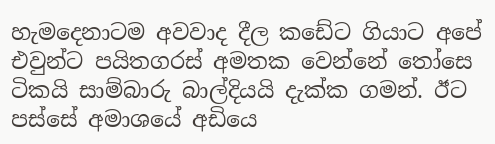හැමදෙනාටම අවවාද දීල කඩේට ගියාට අපේ එවුන්ට පයිතගරස් අමතක වෙන්නේ තෝසෙ ටිකයි සාම්බාරු බාල්දියයි දැක්ක ගමන්. ඊට පස්සේ අමාශයේ අඩියෙ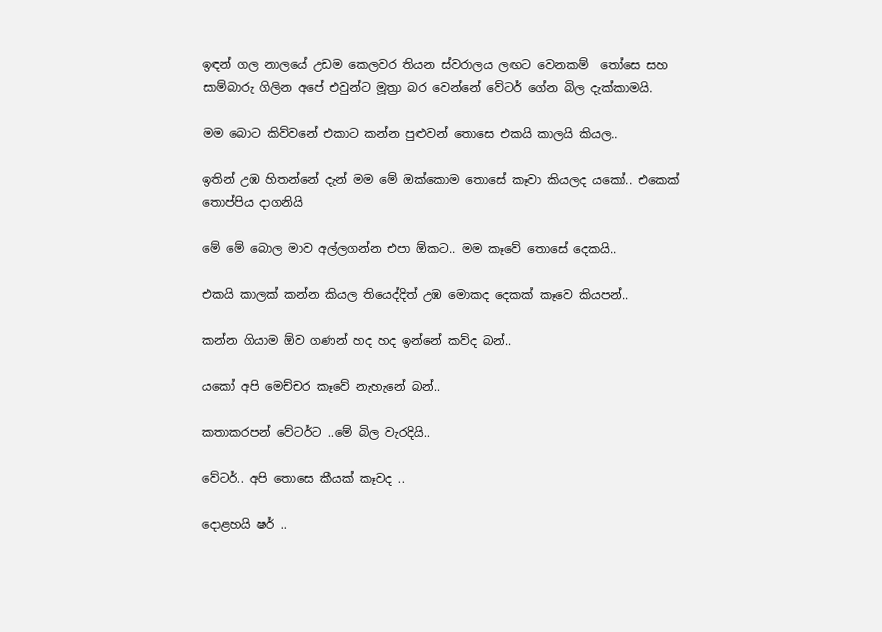ඉඳන් ගල නාලයේ උඩම කෙලවර තියන ස්වරාලය ලඟට වෙනකම්  තෝසෙ සහ සාම්බාරු ගිලින අපේ එවුන්ට මූත්‍රා බර වෙන්නේ වේටර් ගේන බිල දැක්කාමයි.

මම බොට කිව්වනේ එකාට කන්න පුළුවන් තොසෙ එකයි කාලයි කියල..

ඉතින් උඹ හිතන්නේ දැන් මම මේ ඔක්කොම තොසේ කෑවා කියලද යකෝ.. එකෙක් තොප්පිය දාගනියි

මේ මේ බොල මාව අල්ලගන්න එපා ඕකට.. මම කෑවේ තොසේ දෙකයි..

එකයි කාලක් කන්න කියල තියෙද්දිත් උඹ මොකද දෙකක් කෑවෙ කියපන්..

කන්න ගියාම ඕව ගණන් හද හද ඉන්නේ කව්ද බන්..

යකෝ අපි මෙච්චර කෑවේ නැහැනේ බන්..

කතාකරපන් වේටර්ට ..මේ බිල වැරදියි..

වේටර්.. අපි තොසෙ කීයක් කෑවද ..

දොළහයි ෂර් ..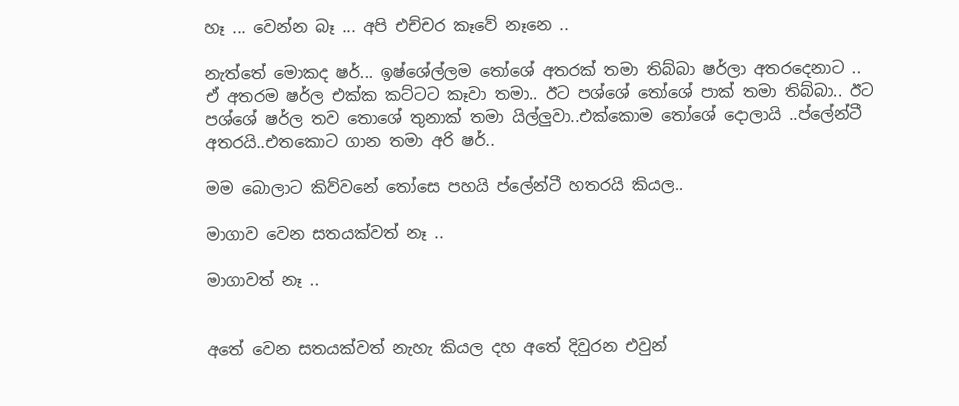හෑ ... වෙන්න බෑ ... අපි එච්චර කෑවේ නෑනෙ ..

නැත්තේ මොකද ෂර්... ඉෂ්ශේල්ලම තෝශේ අතරක් තමා තිබ්බා ෂර්ලා අතරදෙනාට .. ඒ අතරම ෂර්ල එක්ක කට්ටට කෑවා තමා.. ඊට පශ්ශේ තෝශේ පාක් තමා තිබ්බා.. ඊට පශ්ශේ ෂර්ල තව තොශේ තුනාක් තමා යිල්ලුවා..එක්කොම තෝශේ දොලායි ..ප්ලේන්ටී අතරයි..එතකොට ගාන තමා අරි ෂර්..

මම බොලාට කිව්වනේ තෝසෙ පහයි ප්ලේන්ටී හතරයි කියල..

මාගාව වෙන සතයක්වත් නෑ ..

මාගාවත් නෑ ..


අතේ වෙන සතයක්වත් නැහැ කියල දහ අතේ දිවුරන එවුන්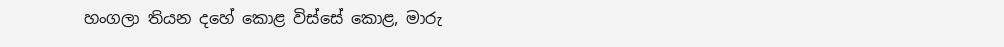හංගලා තියන දහේ කොළ විස්සේ කොළ, මාරු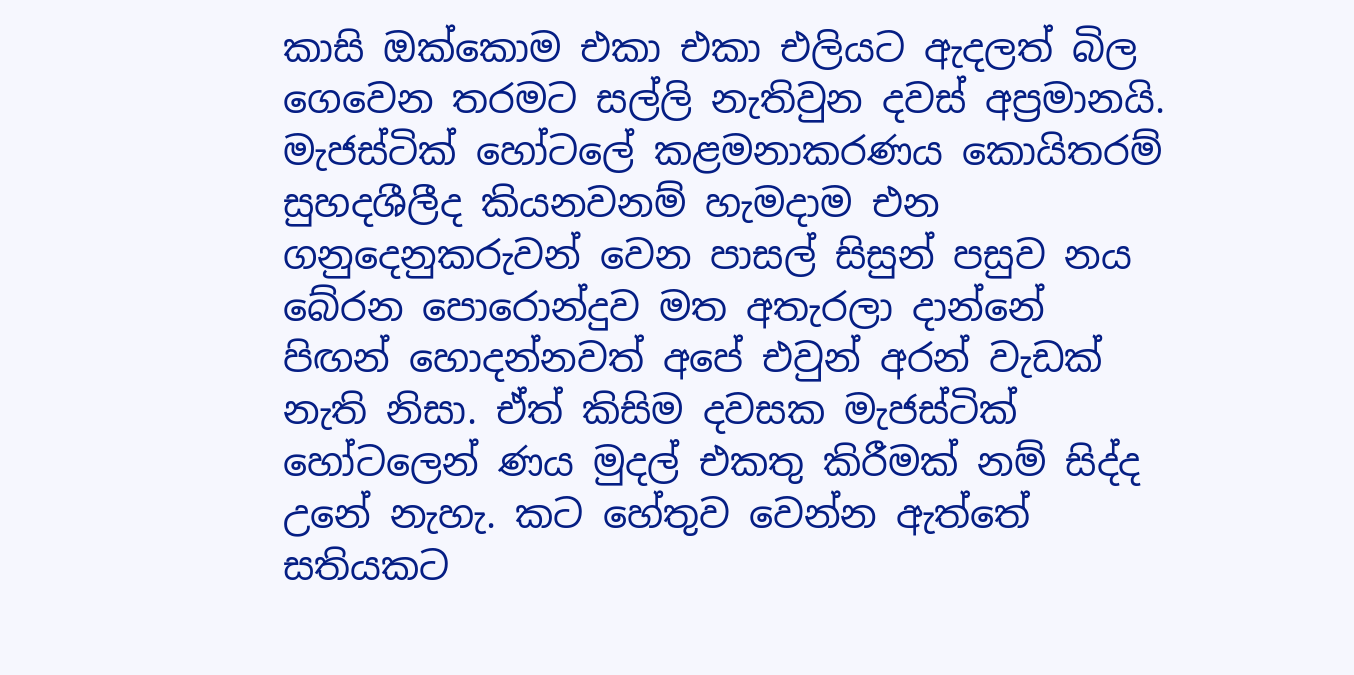කාසි ඔක්කොම එකා එකා එලියට ඇදලත් බිල ගෙවෙන තරමට සල්ලි නැතිවුන දවස් අප්‍රමානයි. මැජස්ටික් හෝටලේ කළමනාකරණය කොයිතරම් සුහදශීලීද කියනවනම් හැමදාම එන ගනුදෙනුකරුවන් වෙන පාසල් සිසුන් පසුව නය බේරන පොරොන්දුව මත අතැරලා දාන්නේ පිඟන් හොදන්නවත් අපේ එවුන් අරන් වැඩක් නැති නිසා. ඒත් කිසිම දවසක මැජස්ටික් හෝටලෙන් ණය මුදල් එකතු කිරීමක් නම් සිද්ද උනේ නැහැ. කට හේතුව වෙන්න ඇත්තේ සතියකට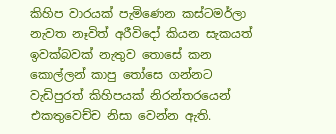කිහිප වාරයක් පැමිණෙන කස්ටමර්ලා නැවත නෑවිත් අරීවිදෝ කියන සැකයත් ඉවක්බවක් නැතුව තොසේ කන කොල්ලන් කාපු තෝසෙ ගන්නට වැඩිපුරත් කිහිපයක් නිරන්තරයෙන් එකතුවෙච්ච නිසා වෙන්න ඇති.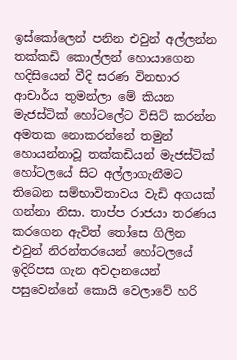ඉස්කෝලෙන් පනින එවුන් අල්ලන්න තක්කඩි කොල්ලන් හොයාගෙන හදිසියෙන් වීදි සරණ විනභාර ආචාර්ය තුමන්ලා මේ කියන මැජස්ටික් හෝටලේට විසිට් කරන්න අමතක නොකරන්නේ තමුන් හොයන්නාවූ තක්කඩියන් මැජස්ටික් හෝටලයේ සිට අල්ලාගැනීමට තිබෙන සම්භාවිතාවය වැඩි අගයක් ගන්නා නිසා. තාප්ප රාජයා තරණය කරගෙන ඇවිත් තෝසෙ ගිලින එවුන් නිරන්තරයෙන් හෝටලයේ ඉදිරිපස ගැන අවදානයෙන් පසුවෙන්නේ කොයි වෙලාවේ හරි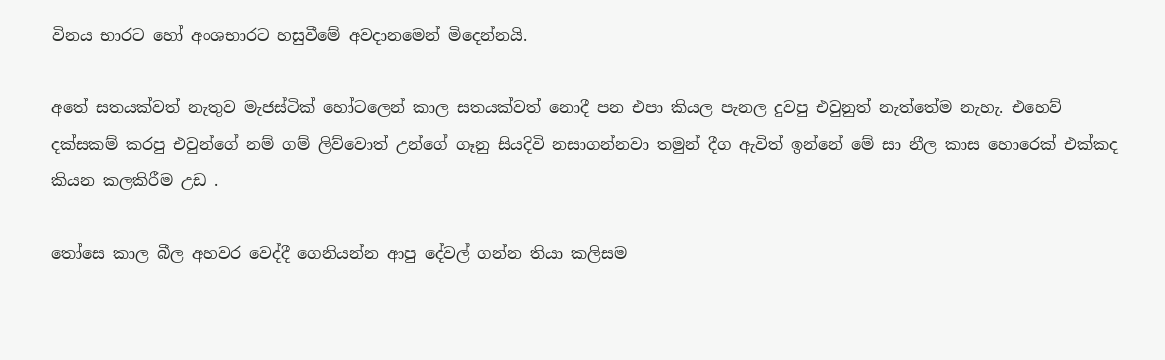විනය භාරට හෝ අංශභාරට හසුවීමේ අවදානමෙන් මිදෙන්නයි.

අතේ සතයක්වත් නැතුව මැජස්ටික් හෝටලෙන් කාල සතයක්වත් නොදී පන එපා කියල පැනල දුවපු එවුනුත් නැත්තේම නැහැ. එහෙව් දක්සකම් කරපු එවුන්ගේ නම් ගම් ලිව්වොත් උන්ගේ ගෑනු සියදිවි නසාගන්නවා තමුන් දීග ඇවිත් ඉන්නේ මේ සා නීල කාස හොරෙක් එක්කද කියන කලකිරීම උඩ .

තෝසෙ කාල බීල අහවර වෙද්දී ගෙනියන්න ආපු දේවල් ගන්න තියා කලිසම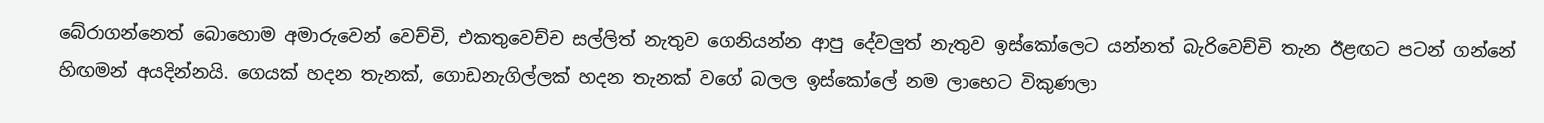බේරාගන්නෙත් බොහොම අමාරුවෙන් වෙච්චි, එකතුවෙච්ච සල්ලිත් නැතුව ගෙනියන්න ආපු දේවලුත් නැතුව ඉස්කෝලෙට යන්නත් බැරිවෙච්චි තැන ඊළඟට පටන් ගන්නේ හිඟමන් අයදින්නයි. ගෙයක් හදන තැනක්, ගොඩනැගිල්ලක් හදන තැනක් වගේ බලල ඉස්කෝලේ නම ලාභෙට විකුණලා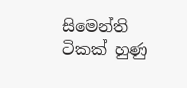සිමෙන්ති ටිකක් හුණු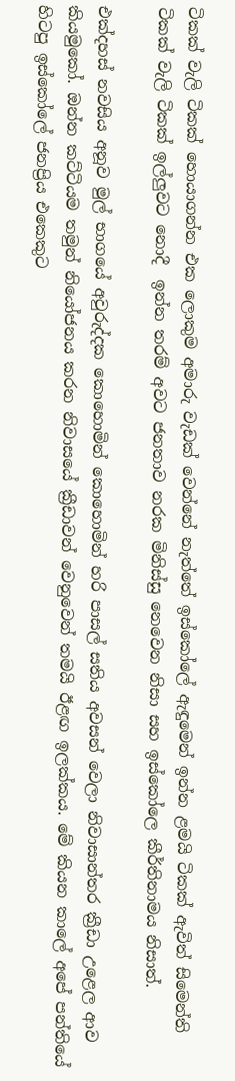ටිකක් වැලි ටිකක් හොයාගන්න එක ලොකුම අමාරු වැඩක් වෙන්නේ නැත්තේ ඉස්කෝලේ ඇඳුමෙන් ඉන්න ළමයි ටිකක් ඇවිත් සිමෙන්ති ටිකක් වැලි ටිකක් ඉල්ලුවට නොදී  ඉන්න තරම් අවට ජනතාව නරක මිනිස්සු නෙවෙන නිසා සහ ඉස්කෝලෙ කීර්තිනාමය නිසාත්.

එක්දහස් නවසිය අනූව මුල් භාගයේ අවුරුද්දක කොහොමින් කොහොමින් හරි පාසල් සතිය අවසන් වෙලා නිවාසාන්තර ක්‍රීඩා උළෙල ආව කියමුකෝ. ඔන්න කට්ටියම තමුන් නියෝජනය කරන නිවාසයේ ක්‍රීඩාවන් වෙනුවෙන් තමයි ඊළඟ ඉලක්කය. මේ කියන කාලේ අපේ පන්තියේ හිටපු ඉස්කෝලේ ජනප්‍රිය එකෙකුට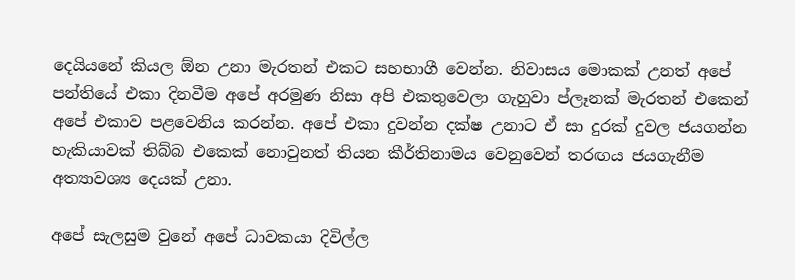දෙයියනේ කියල ඕන උනා මැරතන් එකට සහභාගී වෙන්න. නිවාසය මොකක් උනත් අපේ පන්තියේ එකා දිනවීම අපේ අරමුණ නිසා අපි එකතුවෙලා ගැහුවා ප්ලෑනක් මැරතන් එකෙන් අපේ එකාව පළවෙනිය කරන්න. අපේ එකා දුවන්න දක්ෂ උනාට ඒ සා දුරක් දුවල ජයගන්න හැකියාවක් තිබ්බ එකෙක් නොවුනත් තියන කීර්තිනාමය වෙනුවෙන් තරඟය ජයගැනීම අත්‍යාවශ්‍ය දෙයක් උනා.

අපේ සැලසුම වුනේ අපේ ධාවකයා දිවිල්ල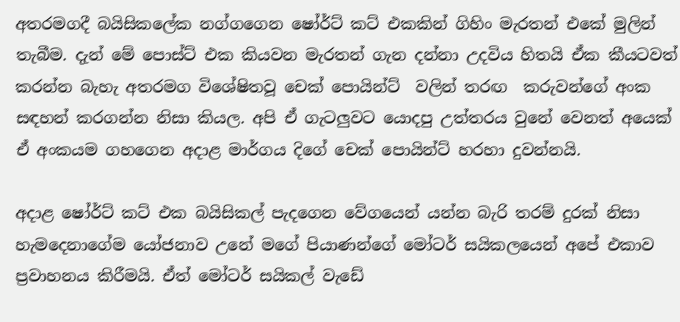අතරමගදී බයිසිකලේක නග්ගගෙන ෂෝර්ට් කට් එකකින් ගිහිං මැරතන් එකේ මුලින් තැබීම. දැන් මේ පොස්ට් එක කියවන මැරතන් ගැන දන්නා උදවිය හිතයි ඒක කීයටවත් කරන්න බැහැ අතරමග විශේෂිතවූ චෙක් පොයින්ට්  වලින් තරඟ  කරුවන්ගේ අංක සඳහන් කරගන්න නිසා කියල. අපි ඒ ගැටලුවට යොදපු උත්තරය වුනේ වෙනත් අයෙක් ඒ අංකයම ගහගෙන අදාළ මාර්ගය දිගේ චෙක් පොයින්ට් හරහා දුවන්නයි.

අදාළ ෂෝර්ට් කට් එක බයිසිකල් පැදගෙන වේගයෙන් යන්න බැරි තරම් දුරක් නිසා හැමදෙනාගේම යෝජනාව උනේ මගේ පියාණන්ගේ මෝටර් සයිකලයෙන් අපේ එකාව ප්‍රවාහනය කිරීමයි. ඒත් මෝටර් සයිකල් වැඩේ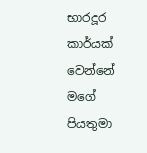භාරදූර කාර්යක් වෙන්නේ මගේ පියතුමා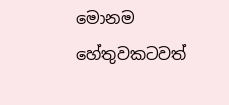මොනම හේතුවකටවත්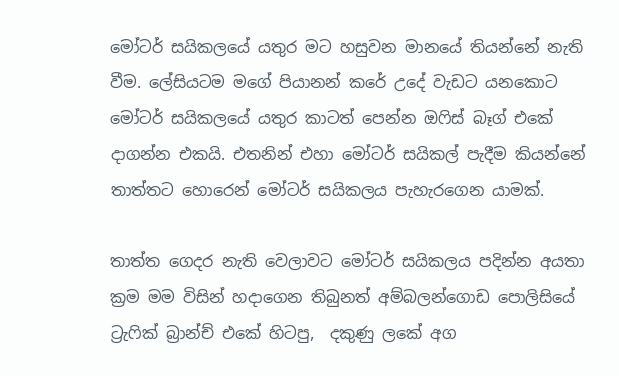මෝටර් සයිකලයේ යතුර මට හසුවන මානයේ තියන්නේ නැති වීම. ලේසියටම මගේ පියානන් කරේ උදේ වැඩට යනකොට මෝටර් සයිකලයේ යතුර කාටත් පෙන්න ඔෆිස් බෑග් එකේ දාගන්න එකයි. එතනින් එහා මෝටර් සයිකල් පැදීම කියන්නේ තාත්තට හොරෙන් මෝටර් සයිකලය පැහැරගෙන යාමක්.

තාත්ත ගෙදර නැති වෙලාවට මෝටර් සයිකලය පදින්න අයතා ක්‍රම මම විසින් හදාගෙන තිබුනත් අම්බලන්ගොඩ පොලිසියේ ට්‍රැෆික් බ්‍රාන්ච් එකේ හිටපු,  දකුණු ලකේ අග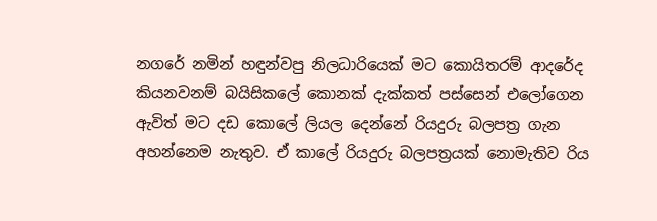නගරේ නමින් හඳුන්වපු නිලධාරියෙක් මට කොයිතරම් ආදරේද කියනවනම් බයිසිකලේ කොනක් දැක්කත් පස්සෙන් එලෝගෙන  ඇවිත් මට දඩ කොලේ ලියල දෙන්නේ රියදුරු බලපත්‍ර ගැන අහන්නෙම නැතුව. ඒ කාලේ රියදුරු බලපත්‍රයක් නොමැතිව රිය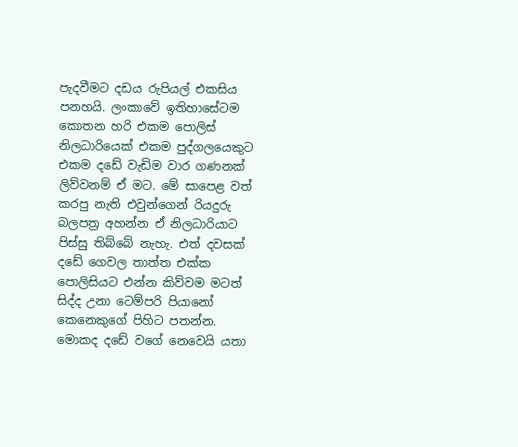පැදවීමට දඩය රුපියල් එකසිය පනහයි. ලංකාවේ ඉතිහාසේටම  කොතන හරි එකම පොලිස් නිලධාරියෙක් එකම පුද්ගලයෙකුට එකම දඩේ වැඩිම වාර ගණනක් ලිව්වනම් ඒ මට. මේ සාපෙළ වත් කරපු නැති එවුන්ගෙන් රියදුරු බලපත්‍ර අහන්න ඒ නිලධාරියාට පිස්සු තිබ්බේ නැහැ. එත් දවසක් දඩේ ගෙවල තාත්ත එක්ක පොලිසියට එන්න කිව්වම මටත් සිද්ද උනා ටෙම්පරි පියානෝ කෙනෙකුගේ පිහිට පතන්න. මොකද දඩේ වගේ නෙවෙයි යතා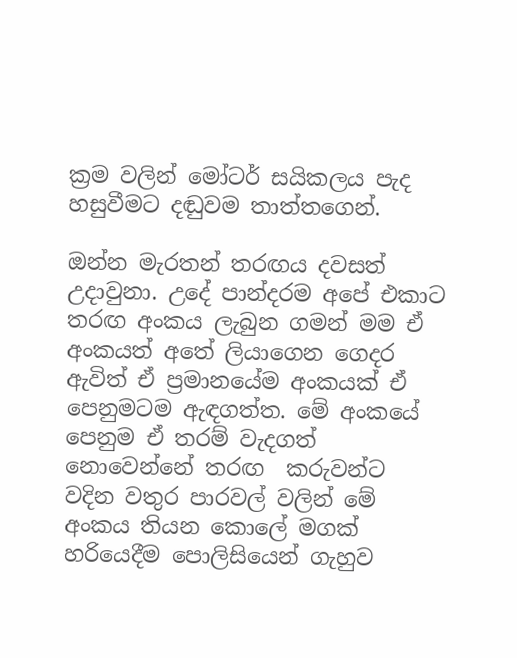ක්‍රම වලින් මෝටර් සයිකලය පැද හසුවීමට දඬුවම තාත්තගෙන්.

ඔන්න මැරතන් තරඟය දවසත් උදාවුනා. උදේ පාන්දරම අපේ එකාට තරඟ අංකය ලැබුන ගමන් මම ඒ අංකයත් අතේ ලියාගෙන ගෙදර ඇවිත් ඒ ප්‍රමානයේම අංකයක් ඒ පෙනුමටම ඇඳගත්ත. මේ අංකයේ පෙනුම ඒ තරම් වැදගත් නොවෙන්නේ තරඟ  කරුවන්ට වදින වතුර පාරවල් වලින් මේ අංකය තියන කොලේ මගක් හරියෙදීම පොලිසියෙන් ගැහුව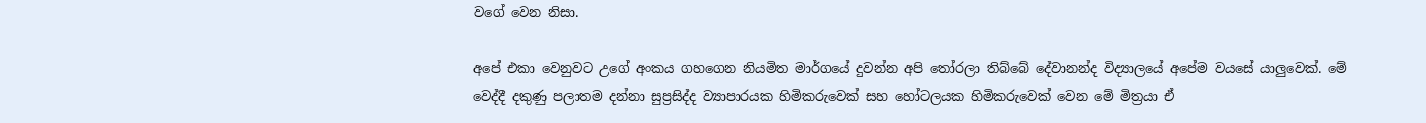වගේ වෙන නිසා.

අපේ එකා වෙනුවට උගේ අංකය ගහගෙන නියමිත මාර්ගයේ දුවන්න අපි තෝරලා තිබ්බේ දේවානන්ද විද්‍යාලයේ අපේම වයසේ යාලුවෙක්. මේ වෙද්දී දකුණු පලාතම දන්නා සුප්‍රසිද්ද ව්‍යාපාරයක හිමිකරුවෙක් සහ හෝටලයක හිමිකරුවෙක් වෙන මේ මිත්‍රයා ඒ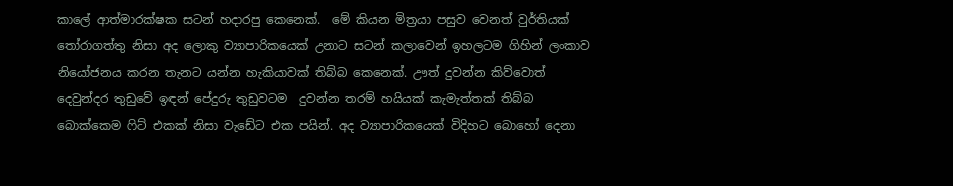කාලේ ආත්මාරක්ෂක සටන් හදාරපු කෙනෙක්.  මේ කියන මිත්‍රයා පසුව වෙනත් වුර්තියක් තෝරාගත්තු නිසා අද ලොකු ව්‍යාපාරිකයෙක් උනාට සටන් කලාවෙන් ඉහලටම ගිහින් ලංකාව නියෝජනය කරන තැනට යන්න හැකියාවක් තිබ්බ කෙනෙක්. ඌත් දුවන්න කිව්වොත් දෙවුන්දර තුඩුවේ ඉඳන් පේදුරු තුඩුවටම  දුවන්න තරම් හයියක් කැමැත්තක් තිබ්බ බොක්කෙම ෆිට් එකක් නිසා වැඩේට එක පයින්. අද ව්‍යාපාරිකයෙක් විදිහට බොහෝ දෙනා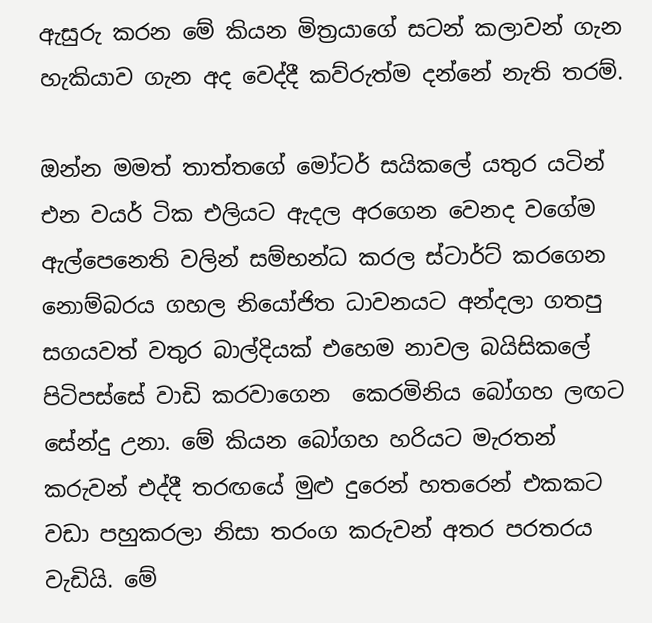ඇසුරු කරන මේ කියන මිත්‍රයාගේ සටන් කලාවන් ගැන හැකියාව ගැන අද වෙද්දී කව්රුත්ම දන්නේ නැති තරම්.

ඔන්න මමත් තාත්තගේ මෝටර් සයිකලේ යතුර යටින් එන වයර් ටික එලියට ඇදල අරගෙන වෙනද වගේම ඇල්පෙනෙති වලින් සම්භන්ධ කරල ස්ටාර්ට් කරගෙන නොම්බරය ගහල නියෝජිත ධාවනයට අන්දලා ගතපු සගයවත් වතුර බාල්දියක් එහෙම නාවල බයිසිකලේ පිටිපස්සේ වාඩි කරවාගෙන  කෙරමිනිය බෝගහ ලඟට සේන්දු උනා. මේ කියන බෝගහ හරියට මැරතන් කරුවන් එද්දී තරඟයේ මුළු දුරෙන් හතරෙන් එකකට වඩා පහුකරලා නිසා තරංග කරුවන් අතර පරතරය වැඩියි. මේ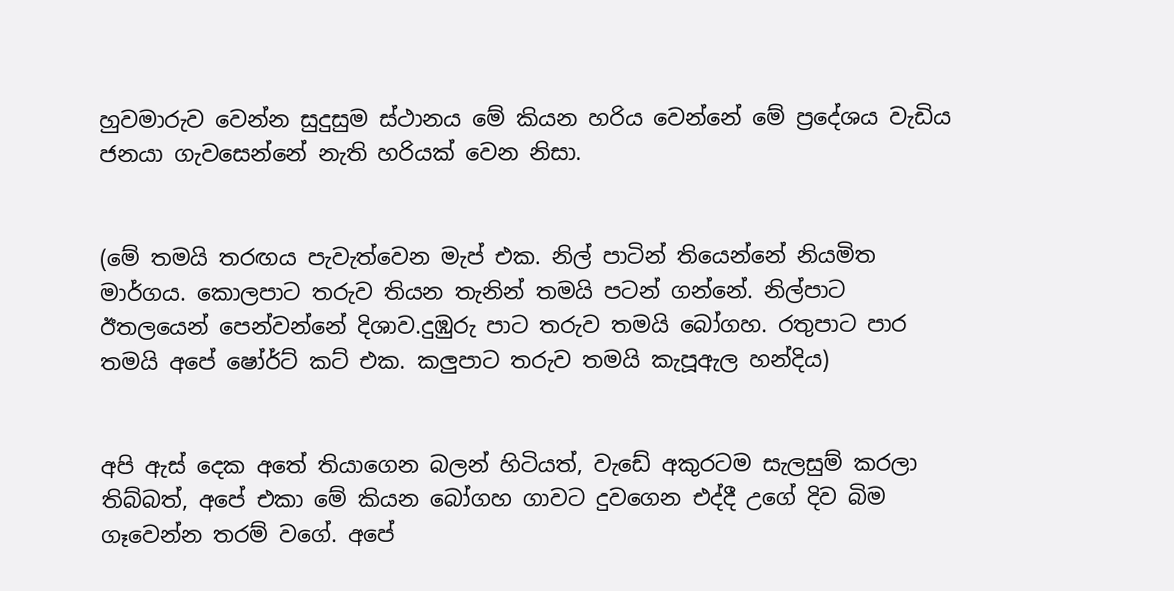හුවමාරුව වෙන්න සුදුසුම ස්ථානය මේ කියන හරිය වෙන්නේ මේ ප්‍රදේශය වැඩිය ජනයා ගැවසෙන්නේ නැති හරියක් වෙන නිසා.


(මේ තමයි තරඟය පැවැත්වෙන මැප් එක. නිල් පාටින් තියෙන්නේ නියමිත මාර්ගය. කොලපාට තරුව තියන තැනින් තමයි පටන් ගන්නේ. නිල්පාට ඊතලයෙන් පෙන්වන්නේ දිශාව.දුඹුරු පාට තරුව තමයි බෝගහ. රතුපාට පාර තමයි අපේ ෂෝර්ට් කට් එක. කලුපාට තරුව තමයි කැපූඇල හන්දිය)


අපි ඇස් දෙක අතේ තියාගෙන බලන් හිටියත්, වැඩේ අකුරටම සැලසුම් කරලා තිබ්බත්, අපේ එකා මේ කියන බෝගහ ගාවට දුවගෙන එද්දී උගේ දිව බිම ගෑවෙන්න තරම් වගේ. අපේ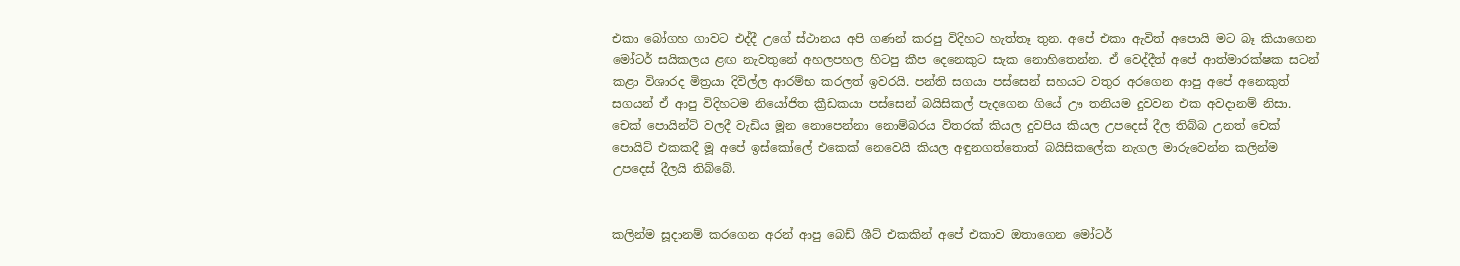එකා බෝගහ ගාවට එද්දී උගේ ස්ථානය අපි ගණන් කරපු විදිහට හැත්තෑ තුන. අපේ එකා ඇවිත් අපොයි මට බෑ කියාගෙන මෝටර් සයිකලය ළඟ නැවතුනේ අහලපහල හිටපු කීප දෙනෙකුට සැක නොහිතෙන්න. ඒ වෙද්දීත් අපේ ආත්මාරක්ෂක සටන් කළා විශාරද මිත්‍රයා දිවිල්ල ආරම්භ කරලත් ඉවරයි. පන්ති සගයා පස්සෙන් සහයට වතුර අරගෙන ආපු අපේ අනෙකුත් සගයන් ඒ ආපු විදිහටම නියෝජිත ක්‍රීඩකයා පස්සෙන් බයිසිකල් පැදගෙන ගියේ ඌ තනියම දුවවන එක අවදානම් නිසා. චෙක් පොයින්ට් වලදී වැඩිය මූන නොපෙන්නා නොම්බරය විතරක් කියල දුවපිය කියල උපදෙස් දීල තිබ්බ උනත් චෙක් පොයිට් එකකදී මූ අපේ ඉස්කෝලේ එකෙක් නෙවෙයි කියල අඳුනගත්තොත් බයිසිකලේක නැගල මාරුවෙන්න කලින්ම උපදෙස් දීලයි තිබ්බේ.


කලින්ම සූදානම් කරගෙන අරන් ආපු බෙඩ් ශීට් එකකින් අපේ එකාව ඔතාගෙන මෝටර්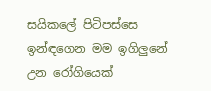සයිකලේ පිටිපස්සෙ ඉන්ඳගෙන මම ඉගිලුනේ උන රෝගියෙක්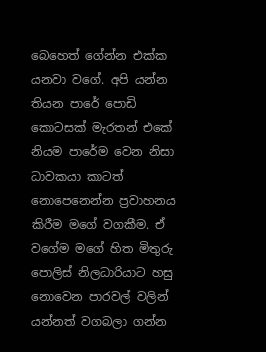බෙහෙත් ගේන්න එක්ක යනවා වගේ. අපි යන්න තියන පාරේ පොඩි කොටසක් මැරතන් එකේ නියම පාරේම වෙන නිසා ධාවකයා කාටත් නොපෙනෙන්න ප්‍රවාහනය කිරීම මගේ වගකීම. ඒ වගේම මගේ හිත මිතුරු පොලිස් නිලධාරියාට හසු නොවෙන පාරවල් වලින් යන්නත් වගබලා ගන්න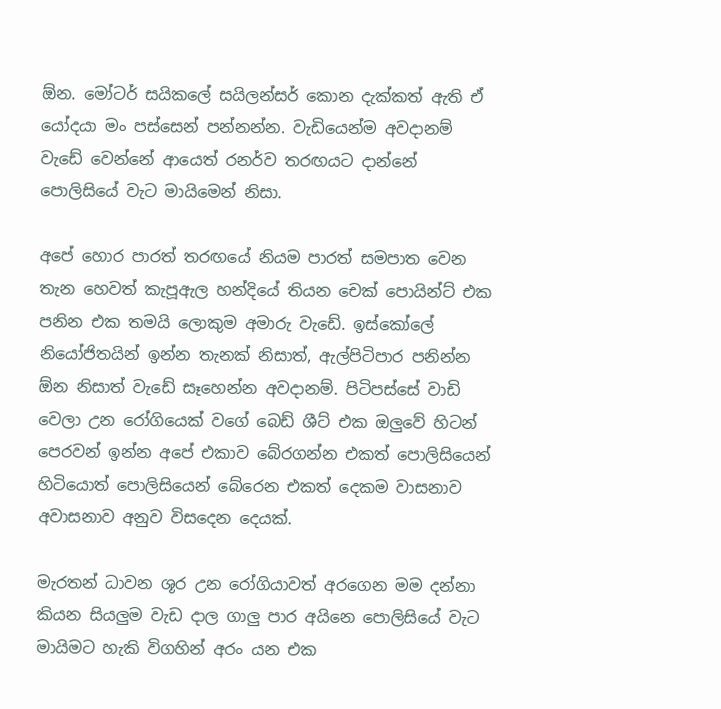ඕන. මෝටර් සයිකලේ සයිලන්සර් කොන දැක්කත් ඇති ඒ යෝදයා මං පස්සෙන් පන්නන්න. වැඩියෙන්ම අවදානම් වැඩේ වෙන්නේ ආයෙත් රනර්ව තරඟයට දාන්නේ පොලිසියේ වැට මායිමෙන් නිසා.

අපේ හොර පාරත් තරඟයේ නියම පාරත් සමපාත වෙන තැන හෙවත් කැපූඇල හන්දියේ තියන චෙක් පොයින්ට් එක පනින එක තමයි ලොකුම අමාරු වැඩේ. ඉස්කෝලේ නියෝජිතයින් ඉන්න තැනක් නිසාත්, ඇල්පිටිපාර පනින්න ඕන නිසාත් වැඩේ සෑහෙන්න අවදානම්. පිටිපස්සේ වාඩි  වෙලා උන රෝගියෙක් වගේ බෙඩ් ශීට් එක ඔලුවේ හිටන් පෙරවන් ඉන්න අපේ එකාව බේරගන්න එකත් පොලිසියෙන් හිටියොත් පොලිසියෙන් බේරෙන එකත් දෙකම වාසනාව අවාසනාව අනුව විසදෙන දෙයක්.

මැරතන් ධාවන ශූර උන රෝගියාවත් අරගෙන මම දන්නා කියන සියලුම වැඩ දාල ගාලු පාර අයිනෙ පොලිසියේ වැට මායිමට හැකි විගහින් අරං යන එක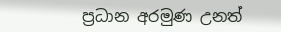ප්‍රධාන අරමුණ උනත්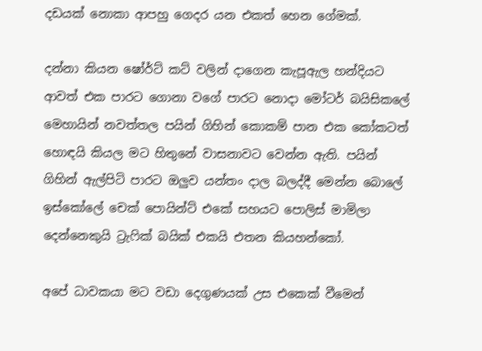දඩයක් නොකා ආපහු ගෙදර යන එකත් හෙන ගේමක්.

දන්නා කියන ෂෝර්ට් කට් වලින් දාගෙන කැපූඇල හන්දියට ආවත් එක පාරට ගොනා වගේ පාරට නොදා මෝටර් බයිසිකලේ මෙහායින් නවත්තල පයින් ගිහින් කොකම් පාන එක කෝකටත් හොඳයි කියල මට හිතුනේ වාසනාවට වෙන්න ඇති. පයින් ගිහින් ඇල්පිටි පාරට ඔලුව යන්තං දාල බලද්දී මෙන්න බොලේ ඉස්කෝලේ චෙක් පොයින්ට් එකේ සහයට පොලිස් මාමිලා දෙන්නෙකුයි ට්‍රැෆික් බයික් එකයි එතන කියහන්කෝ.

අපේ ධාවකයා මට වඩා දෙගුණයක් උස එකෙක් වීමෙන්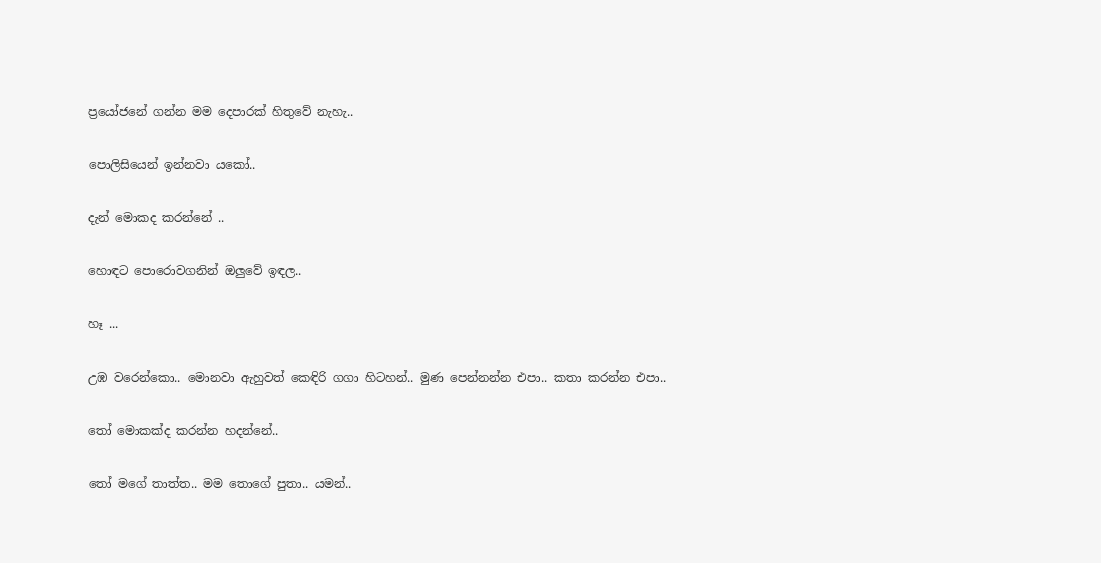ප්‍රයෝජනේ ගන්න මම දෙපාරක් හිතුවේ නැහැ..

පොලිසියෙන් ඉන්නවා යකෝ..

දැන් මොකද කරන්නේ ..

හොඳට පොරොවගනින් ඔලුවේ ඉඳල..

හෑ ...

උඹ වරෙන්කො.. මොනවා ඇහුවත් කෙඳිරි ගගා හිටහන්.. මුණ පෙන්නන්න එපා.. කතා කරන්න එපා..

තෝ මොකක්ද කරන්න හදන්නේ..

තෝ මගේ තාත්ත.. මම තොගේ පුතා.. යමන්..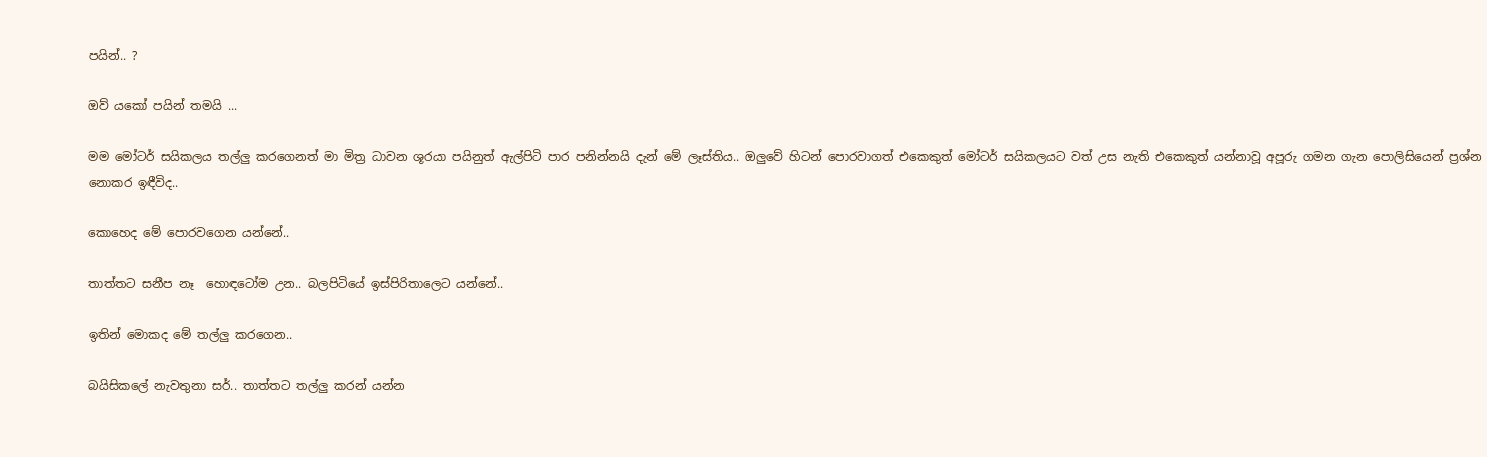පයින්.. ?

ඔව් යකෝ පයින් තමයි ...

මම මෝටර් සයිකලය තල්ලු කරගෙනත් මා මිත්‍ර ධාවන ශූරයා පයිනුත් ඇල්පිටි පාර පනින්නයි දැන් මේ ලෑස්තිය.. ඔලුවේ හිටන් පොරවාගත් එකෙකුත් මෝටර් සයිකලයට වත් උස නැති එකෙකුත් යන්නාවූ අපූරු ගමන ගැන පොලිසියෙන් ප්‍රශ්න නොකර ඉඳීවිද..

කොහෙද මේ පොරවගෙන යන්නේ..

තාත්තට සනීප නෑ  හොඳටෝම උන.. බලපිටියේ ඉස්පිරිතාලෙට යන්නේ..

ඉතින් මොකද මේ තල්ලු කරගෙන..

බයිසිකලේ නැවතුනා සර්.. තාත්තට තල්ලු කරන් යන්න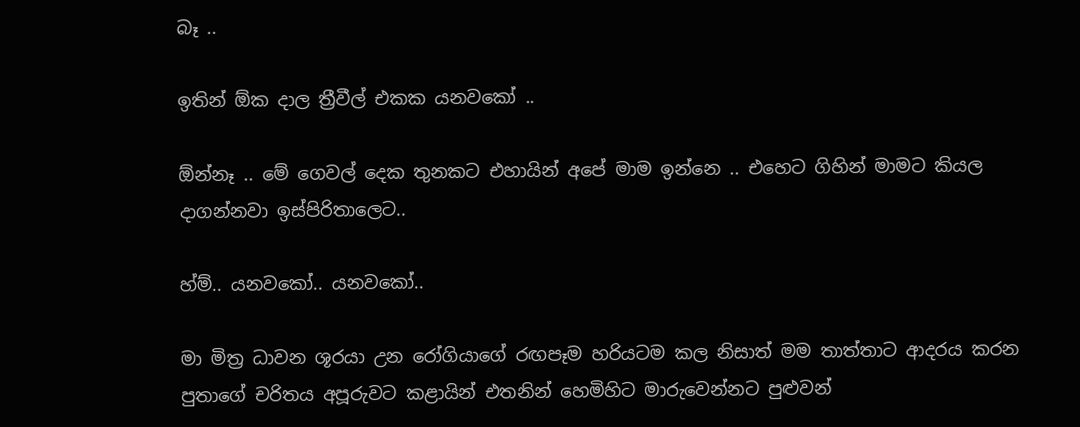බෑ ..

ඉතින් ඕක දාල ත්‍රීවීල් එකක යනවකෝ ..

ඕන්නෑ .. මේ ගෙවල් දෙක තුනකට එහායින් අපේ මාම ඉන්නෙ .. එහෙට ගිහින් මාමට කියල දාගන්නවා ඉස්පිරිතාලෙට..

හ්ම්.. යනවකෝ.. යනවකෝ..

මා මිත්‍ර ධාවන ශූරයා උන රෝගියාගේ රඟපෑම හරියටම කල නිසාත් මම තාත්තාට ආදරය කරන පුතාගේ චරිතය අපූරුවට කළායින් එතනින් හෙමිහිට මාරුවෙන්නට පුළුවන්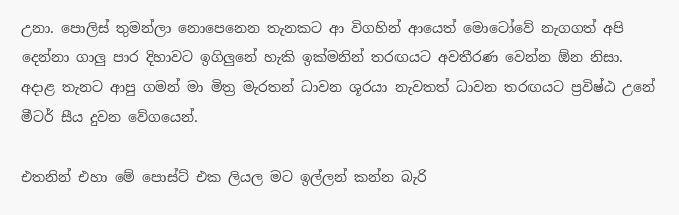උනා. පොලිස් තුමන්ලා නොපෙනෙන තැනකට ආ විගහින් ආයෙත් මොටෝවේ නැගගත් අපි දෙන්නා ගාලු පාර දිහාවට ඉගිලුනේ හැකි ඉක්මනින් තරඟයට අවතීරණ වෙන්න ඕන නිසා. අදාළ තැනට ආපු ගමන් මා මිත්‍ර මැරතන් ධාවන ශූරයා නැවතත් ධාවන තරඟයට ප්‍රවිෂ්ඨ උනේ මීටර් සීය දුවන වේගයෙන්.

එතනින් එහා මේ පොස්ට් එක ලියල මට ඉල්ලන් කන්න බැරි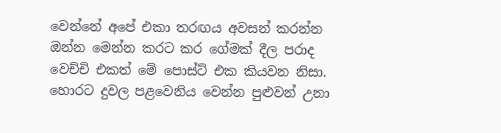වෙන්නේ අපේ එකා තරඟය අවසන් කරන්න ඔන්න මෙන්න කරට කර ගේමක් දීල පරාද වෙච්චි එකත් මේ පොස්ට් එක කියවන නිසා. හොරට දුවල පළවෙනිය වෙන්න පුළුවන් උනා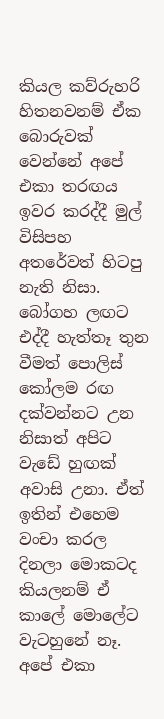කියල කව්රුහරි හිතනවනම් ඒක බොරුවක් වෙන්නේ අපේ එකා තරඟය ඉවර කරද්දී මුල් විසිපහ අතරේවත් හිටපු නැති නිසා. බෝගහ ලඟට එද්දී හැත්තෑ තුන වීමත් පොලිස් කෝලම රඟ දක්වන්නට උන නිසාත් අපිට වැඩේ හුඟක් අවාසි උනා. ඒත් ඉතින් එහෙම වංචා කරල දිනලා මොකටද කියලනම් ඒ කාලේ මොලේට වැටහුනේ නෑ. අපේ එකා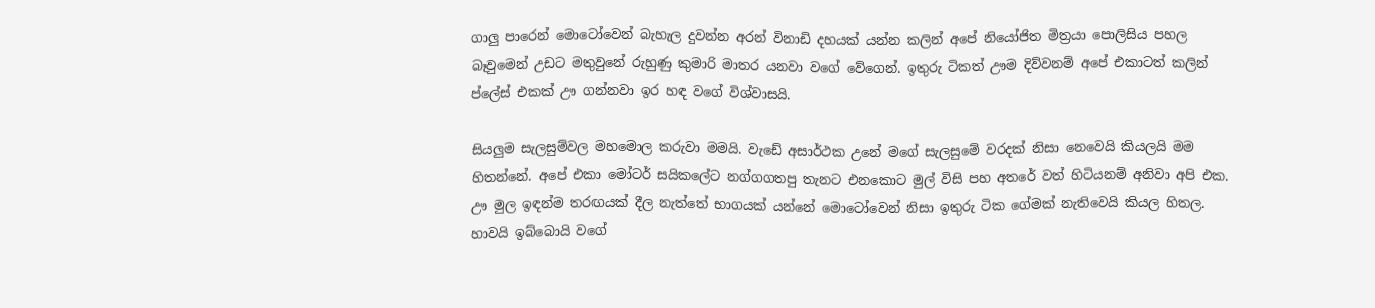ගාලු පාරෙන් මොටෝවෙන් බැහැල දුවන්න අරන් විනාඩි දහයක් යන්න කලින් අපේ නියෝජිත මිත්‍රයා පොලිසිය පහල බෑවුමෙන් උඩට මතුවුනේ රුහුණු කුමාරි මාතර යනවා වගේ වේගෙන්. ඉතුරු ටිකත් ඌම දිව්වනම් අපේ එකාටත් කලින් ප්ලේස් එකක් ඌ ගන්නවා ඉර හඳ වගේ විශ්වාසයි.

සියලුම සැලසුම්වල මහමොල කරුවා මමයි. වැඩේ අසාර්ථක උනේ මගේ සැලසුමේ වරදක් නිසා නෙවෙයි කියලයි මම හිතන්නේ. අපේ එකා මෝටර් සයිකලේට නග්ගගතපු තැනට එනකොට මුල් විසි පහ අතරේ වත් හිටියනම් අනිවා අපි එක. ඌ මුල ඉඳන්ම තරඟයක් දීල නැත්තේ භාගයක් යන්නේ මොටෝවෙන් නිසා ඉතුරු ටික ගේමක් නැතිවෙයි කියල හිතල. හාවයි ඉබ්බොයි වගේ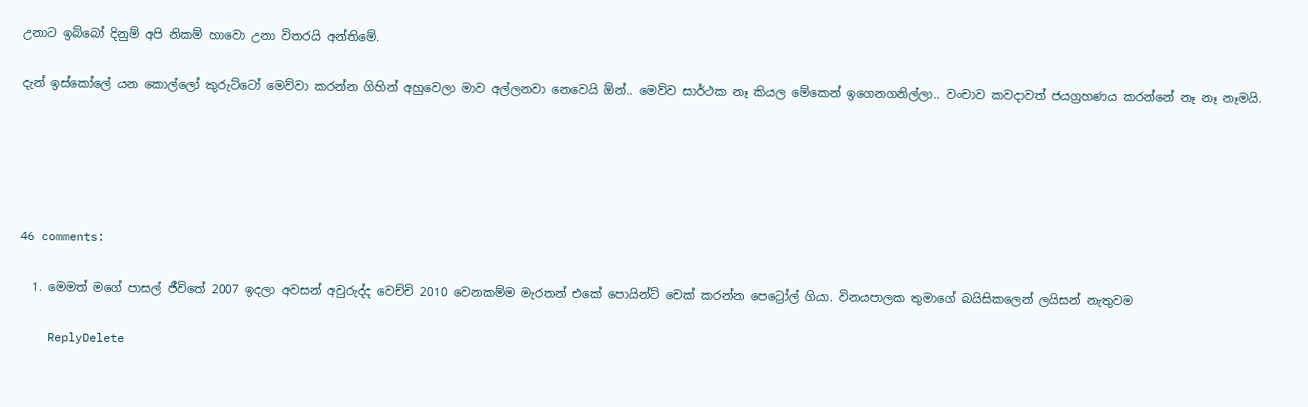උනාට ඉබ්බෝ දිනුම් අපි නිකම් හාවො උනා විතරයි අන්තිමේ.

දැන් ඉස්කෝලේ යන කොල්ලෝ කුරුට්ටෝ මෙව්වා කරන්න ගිහින් අහුවෙලා මාව අල්ලනවා නෙවෙයි ඕන්.. මෙව්ව සාර්ථක නෑ කියල මේකෙන් ඉගෙනගනිල්ලා.. වංචාව කවදාවත් ජයග්‍රහණය කරන්නේ නෑ නෑ නෑමයි.





46 comments:

  1. මෙමත් මගේ පාසල් ජීවිතේ 2007 ඉදලා අවසන් අවුරුද්ද වෙච්චි 2010 වෙනකම්ම මැරතන් එකේ පොයින්ට් චෙක් කරන්න පෙට්‍රෝල් ගියා. විනයපාලක තුමාගේ බයිසිකලෙන් ලයිසන් නැතුවම

    ReplyDelete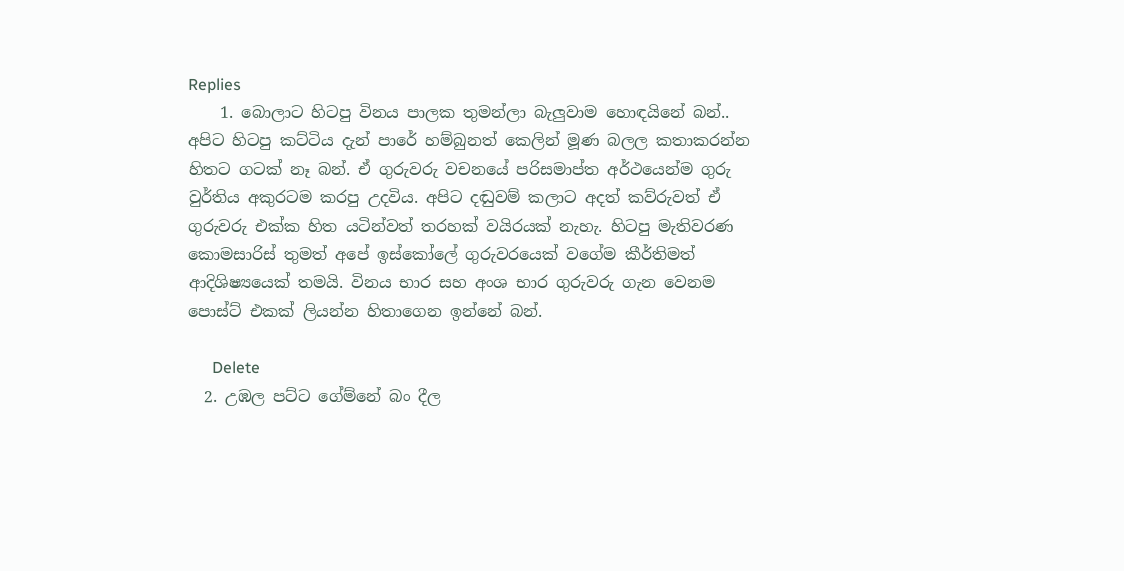Replies
    1. බොලාට හිටපු විනය පාලක තුමන්ලා බැලුවාම හොඳයිනේ බන්.. අපිට හිටපු කට්ටිය දැන් පාරේ හම්බුනත් කෙලින් මූණ බලල කතාකරන්න හිතට ගටක් නෑ බන්. ඒ ගුරුවරු වචනයේ පරිසමාප්ත අර්ථයෙන්ම ගුරු වුර්තිය අකුරටම කරපු උදවිය. අපිට දඬුවම් කලාට අදත් කව්රුවත් ඒ ගුරුවරු එක්ක හිත යටින්වත් තරහක් වයිරයක් නැහැ. හිටපු මැතිවරණ කොමසාරිස් තුමත් අපේ ඉස්කෝලේ ගුරුවරයෙක් වගේම කීර්තිමත් ආදිශිෂ්‍යයෙක් තමයි. විනය භාර සහ අංශ භාර ගුරුවරු ගැන වෙනම පොස්ට් එකක් ලියන්න හිතාගෙන ඉන්නේ බන්.

      Delete
  2. උඹල පට්ට ගේම්නේ බං දීල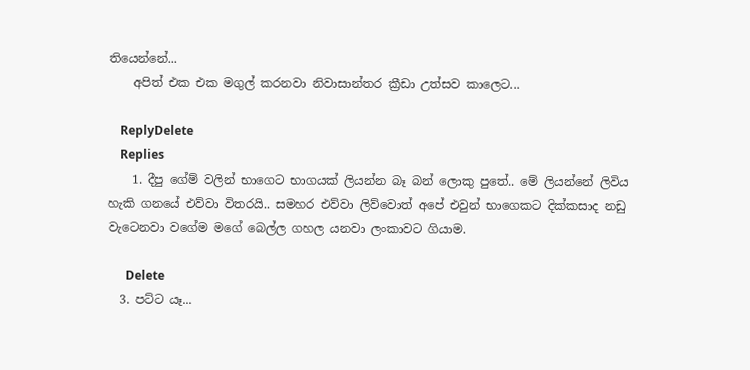තියෙන්නේ...
    අපිත් එක එක මගුල් කරනවා නිවාසාන්තර ක්‍රීඩා උත්සව කාලෙට...

    ReplyDelete
    Replies
    1. දීපු ගේම් වලින් භාගෙට භාගයක් ලියන්න බෑ බන් ලොකු පුතේ.. මේ ලියන්නේ ලිවිය හැකි ගනයේ එව්වා විතරයි.. සමහර එව්වා ලිව්වොත් අපේ එවුන් භාගෙකට දික්කසාද නඩු වැටෙනවා වගේම මගේ බෙල්ල ගහල යනවා ලංකාවට ගියාම.

      Delete
  3. පට්ට යෑ...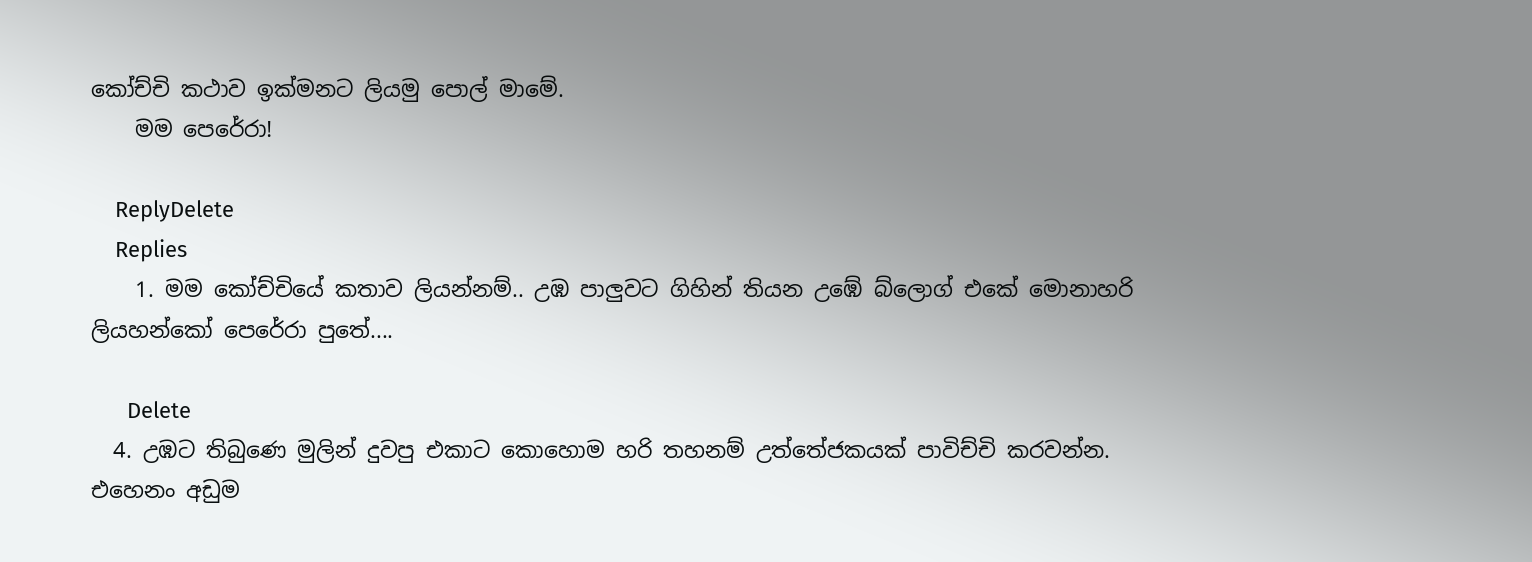කෝච්චි කථාව ඉක්මනට ලියමු පොල් මාමේ.
    මම පෙරේරා!

    ReplyDelete
    Replies
    1. මම කෝච්චියේ කතාව ලියන්නම්.. උඹ පාලුවට ගිහින් තියන උඹේ බ්ලොග් එකේ මොනාහරි ලියහන්කෝ පෙරේරා පුතේ....

      Delete
  4. උඹට තිබුණෙ මුලින් දුවපු එකාට කොහොම හරි තහනම් උත්තේජකයක් පාවිච්චි කරවන්න. එහෙනං අඩුම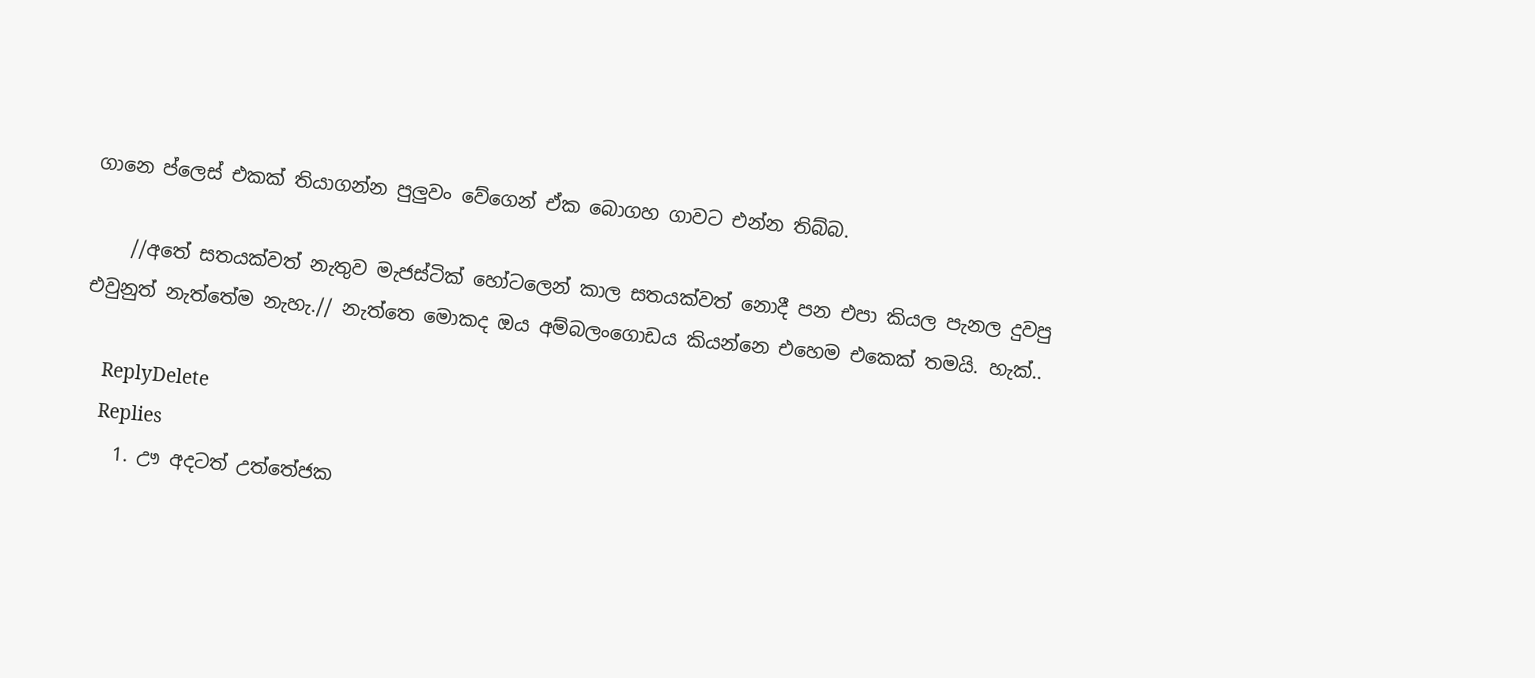ගානෙ ප්ලෙස් එකක් තියාගන්න පුලුවං වේගෙන් ඒක බොගහ ගාවට එන්න තිබ්බ.

    //අතේ සතයක්වත් නැතුව මැජස්ටික් හෝටලෙන් කාල සතයක්වත් නොදී පන එපා කියල පැනල දුවපු එවුනුත් නැත්තේම නැහැ.// නැත්තෙ මොකද ඔය අම්බලංගොඩය කියන්නෙ එහෙම එකෙක් තමයි. හැක්..

    ReplyDelete
    Replies
    1. ඌ අදටත් උත්තේජක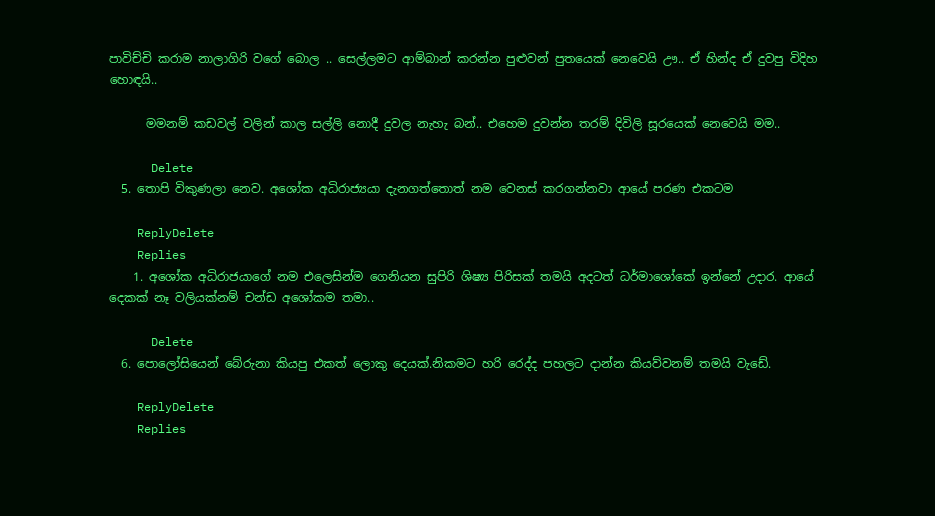පාවිච්චි කරාම නාලාගිරි වගේ බොල .. සෙල්ලමට ආම්බාන් කරන්න පුළුවන් පුතයෙක් නෙවෙයි ඌ.. ඒ හින්ද ඒ දුවපු විදිහ හොඳයි..

      මමනම් කඩවල් වලින් කාල සල්ලි නොදී දුවල නැහැ බන්.. එහෙම දුවන්න තරම් දිවිලි සූරයෙක් නෙවෙයි මම..

      Delete
  5. තොපි විකුණලා නෙව. අශෝක අධිරාජ්‍යයා දැනගත්තොත් නම වෙනස් කරගන්නවා ආයේ පරණ එකටම

    ReplyDelete
    Replies
    1. අශෝක අධිරාජයාගේ නම එලෙසින්ම ගෙනියන සුපිරි ශිෂ්‍ය පිරිසක් තමයි අදටත් ධර්මාශෝකේ ඉන්නේ උදාර. ආයේ දෙකක් නෑ වලියක්නම් චන්ඩ අශෝකම තමා..

      Delete
  6. පොලෝසියෙන් බේරුනා කියපු එකත් ලොකු දෙයක්.නිකමට හරි රෙද්ද පහලට දාන්න කියව්වනම් තමයි වැඩේ.

    ReplyDelete
    Replies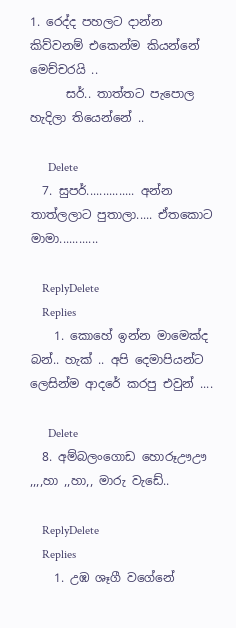1. රෙද්ද පහලට දාන්න කිව්වනම් එකෙන්ම කියන්නේ මෙච්චරයි ..
      සර්.. තාත්තට පැපොල හැදිලා තියෙන්නේ ..

      Delete
  7. සුපර්............... අන්න තාත්ලලාට පුතාලා..... ඒතකොට මාමා............

    ReplyDelete
    Replies
    1. කොහේ ඉන්න මාමෙක්ද බන්.. හැක් .. අපි දෙමාපියන්ට ලෙසින්ම ආදරේ කරපු එවුන් ....

      Delete
  8. අම්බලංගොඩ හොරූඌඌ ,,,,හා ,,හා,, මාරු වැඩේ..

    ReplyDelete
    Replies
    1. උඹ ශෑගී වගේනේ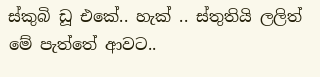ස්කුබි ඩූ එකේ.. හැක් .. ස්තුතියි ලලිත් මේ පැත්තේ ආවට..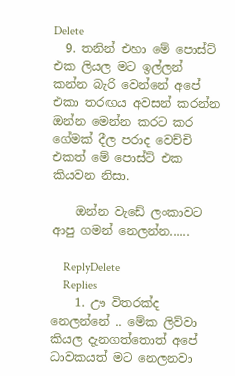Delete
  9. තනින් එහා මේ පොස්ට් එක ලියල මට ඉල්ලන් කන්න බැරි වෙන්නේ අපේ එකා තරඟය අවසන් කරන්න ඔන්න මෙන්න කරට කර ගේමක් දීල පරාද වෙච්චි එකත් මේ පොස්ට් එක කියවන නිසා.

    ඔන්න වැඩේ ලංකාවට ආපු ගමන් නෙලන්න......

    ReplyDelete
    Replies
    1. ඌ විතරක්ද නෙලන්නේ .. මේක ලිව්වා කියල දැනගත්තොත් අපේ ධාවකයත් මට නෙලනවා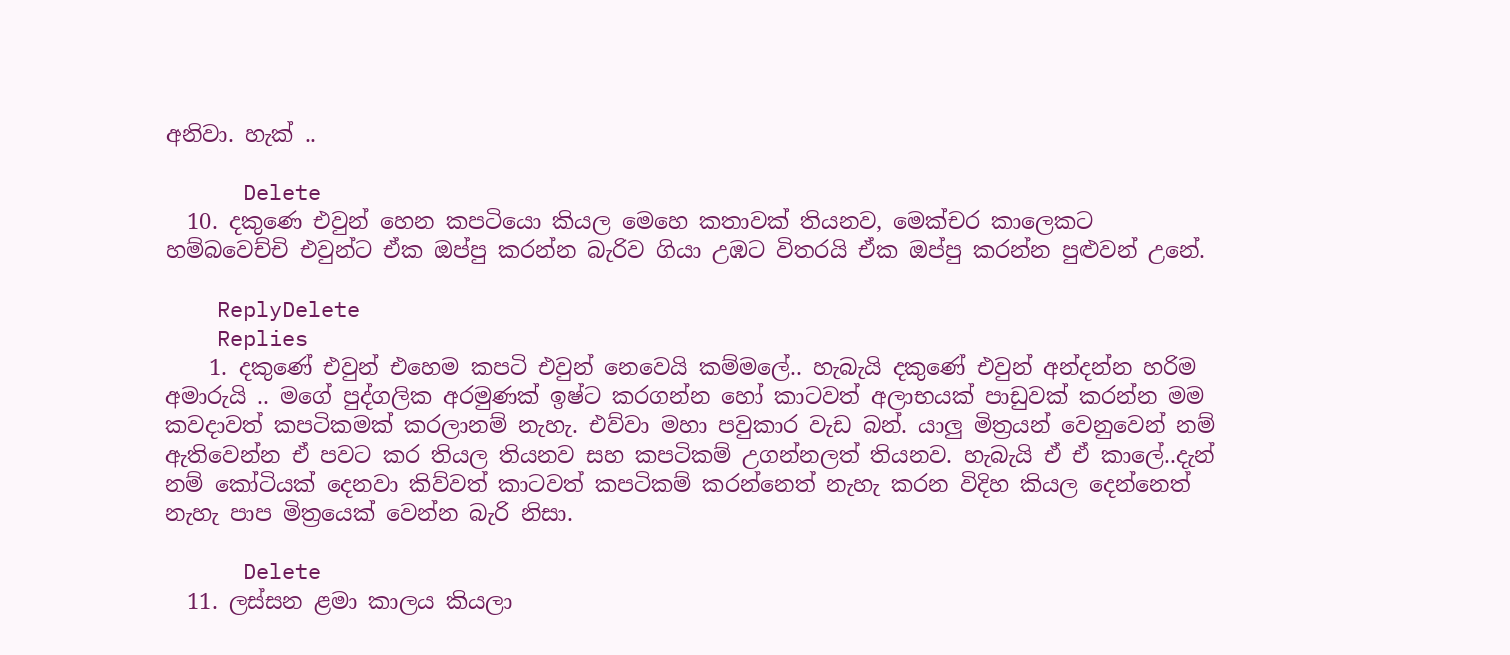අනිවා. හැක් ..

      Delete
  10. දකුණෙ එවුන් හෙන කපටියො කියල මෙහෙ කතාවක් තියනව, මෙක්චර කාලෙකට හම්බවෙච්චි එවුන්ට ඒක ඔප්පු කරන්න බැරිව ගියා උඹට විතරයි ඒක ඔප්පු කරන්න පුළුවන් උනේ.

    ReplyDelete
    Replies
    1. දකුණේ එවුන් එහෙම කපටි එවුන් නෙවෙයි කම්මලේ.. හැබැයි දකුණේ එවුන් අන්දන්න හරිම අමාරුයි .. මගේ පුද්ගලික අරමුණක් ඉෂ්ට කරගන්න හෝ කාටවත් අලාභයක් පාඩුවක් කරන්න මම කවදාවත් කපටිකමක් කරලානම් නැහැ. එව්වා මහා පවුකාර වැඩ බන්. යාලු මිත්‍රයන් වෙනුවෙන් නම් ඇතිවෙන්න ඒ පවට කර තියල තියනව සහ කපටිකම් උගන්නලත් තියනව. හැබැයි ඒ ඒ කාලේ..දැන් නම් කෝටියක් දෙනවා කිව්වත් කාටවත් කපටිකම් කරන්නෙත් නැහැ කරන විදිහ කියල දෙන්නෙත් නැහැ පාප මිත්‍රයෙක් වෙන්න බැරි නිසා.

      Delete
  11. ලස්සන ළමා කාලය කියලා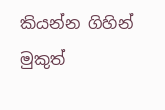කියන්න ගිහින් මුකුත්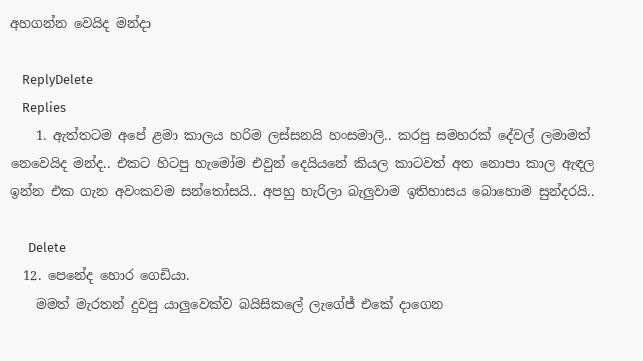අහගන්න වෙයිද මන්දා

    ReplyDelete
    Replies
    1. ඇත්තටම අපේ ළමා කාලය හරිම ලස්සනයි හංසමාලි.. කරපු සමහරක් දේවල් ලමාමත් නෙවෙයිද මන්ද.. එකට හිටපු හැමෝම එවුන් දෙයියනේ කියල කාටවත් අත නොපා කාල ඇඳල ඉන්න එක ගැන අවංකවම සන්තෝසයි.. අපහු හැරිලා බැලුවාම ඉතිහාසය බොහොම සුන්දරයි..

      Delete
  12. පෙනේද හොර ගෙඩියා.
    මමත් මැරතන් දුවපු යාලුවෙක්ව බයිසිකලේ ලැගේජ් එකේ දාගෙන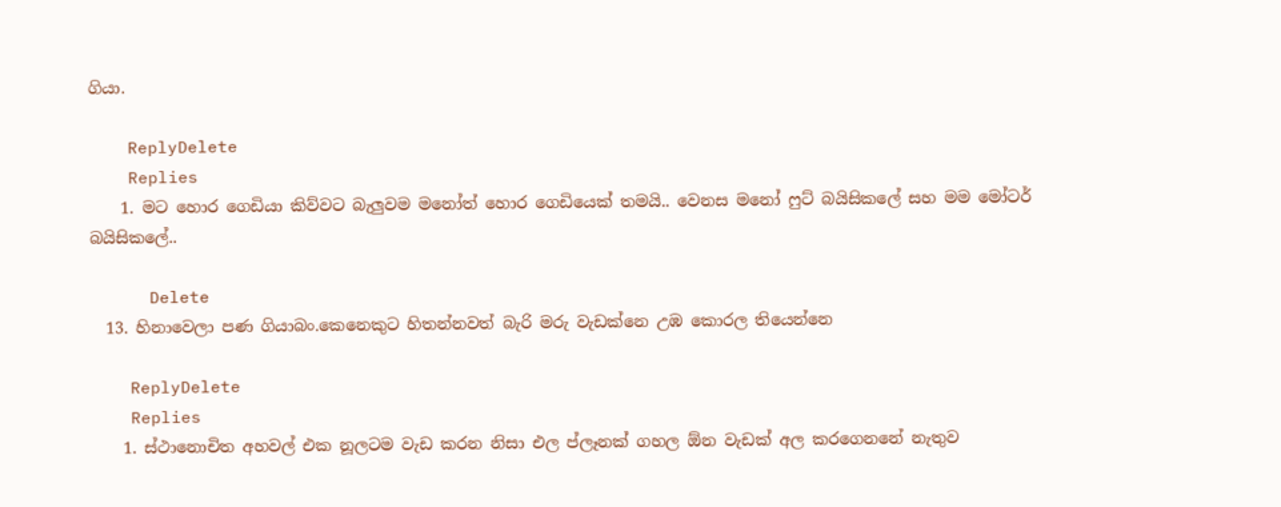ගියා.

    ReplyDelete
    Replies
    1. මට හොර ගෙඩියා කිව්වට බැලුවම මනෝත් හොර ගෙඩියෙක් තමයි.. වෙනස මනෝ ෆුට් බයිසිකලේ සහ මම මෝටර් බයිසිකලේ..

      Delete
  13. හිනාවෙලා පණ ගියාබං.කෙනෙකුට හිතන්නවත් බැරි මරු වැඩක්නෙ උඹ කොරල තියෙන්නෙ

    ReplyDelete
    Replies
    1. ස්ථානොචිත අහවල් එක නූලටම වැඩ කරන නිසා එල ප්ලෑනක් ගහල ඕන වැඩක් අල කරගෙනනේ නැතුව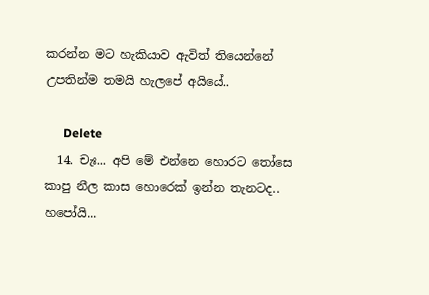කරන්න මට හැකියාව ඇවිත් තියෙන්නේ උපතින්ම තමයි හැලපේ අයියේ..

      Delete
  14. චැඃ... අපි මේ එන්නෙ හොරට තෝසෙ කාපු නීල කාස හොරෙක් ඉන්න තැනටද.. හපෝයි...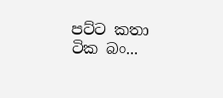පට්ට කතා ටික බං...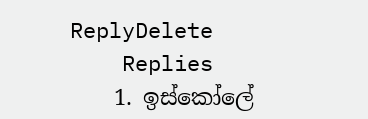ReplyDelete
    Replies
    1. ඉස්කෝලේ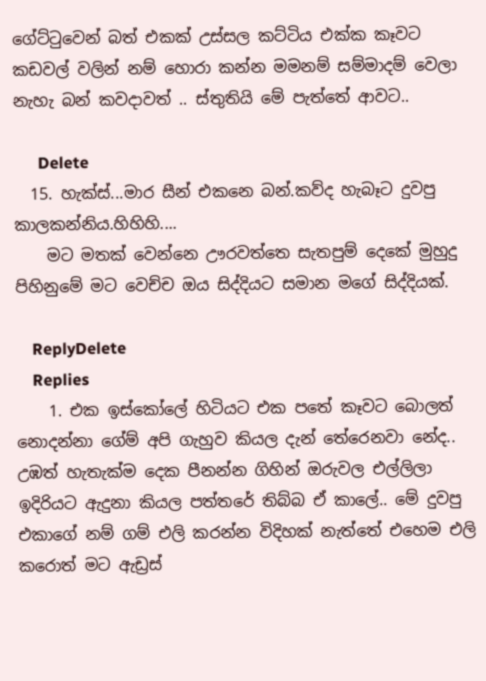ගේට්ටුවෙන් බත් එකක් උස්සල කට්ටිය එක්ක කෑවට කඩවල් වලින් නම් හොරා කන්න මමනම් සම්මාදම් වෙලා නැහැ බන් කවදාවත් .. ස්තුතියි මේ පැත්තේ ආවට..

      Delete
  15. හැක්ස්...මාර සීන් එකනෙ බන්.කව්ද හැබෑට දුවපු කාලකන්නිය.හිහිහි....
    මට මතක් වෙන්නෙ ඌරවත්තෙ සැතපුම් දෙකේ මුහුදු පිහිනුමේ මට වෙච්ච ඔය සිද්දියට සමාන මගේ සිද්දියක්.

    ReplyDelete
    Replies
    1. එක ඉස්කෝලේ හිටියට එක පතේ කෑවට බොලත් නොදන්නා ගේම් අපි ගැහුව කියල දැන් තේරෙනවා නේද.. උඹත් හැතැක්ම දෙක පීනන්න ගිහින් ඔරුවල එල්ලිලා ඉදිරියට ඇදුනා කියල පත්තරේ තිබ්බ ඒ කාලේ.. මේ දුවපු එකාගේ නම් ගම් එලි කරන්න විදිහක් නැත්තේ එහෙම එලි කරොත් මට ඇඩ්‍රස්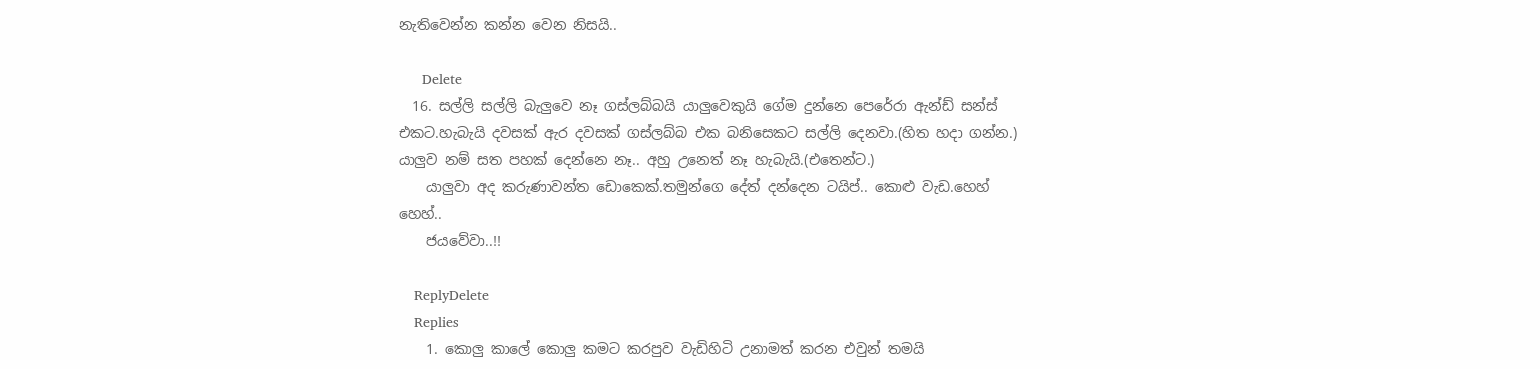නැතිවෙන්න කන්න වෙන නිසයි..

      Delete
  16. සල්ලි සල්ලි බැලුවෙ නෑ ගස්ලබ්බයි යාලුවෙකුයි ගේම දුන්නෙ පෙරේරා ඇන්ඩ් සන්ස් එකට.හැබැයි දවසක් ඇර දවසක් ගස්ලබ්බ එක බනිසෙකට සල්ලි දෙනවා.(හිත හදා ගන්න.) යාලුව නම් සත පහක් දෙන්නෙ නෑ.. අහු උනෙත් නෑ හැබැයි.(එතෙන්ට.)
    යාලුවා අද කරුණාවන්ත ඩොකෙක්.තමුන්ගෙ දේත් දන්දෙන ටයිප්.. කොළු වැඩ.හෙහ් හෙහ්..
    ජයවේවා..!!

    ReplyDelete
    Replies
    1. කොලු කාලේ කොලු කමට කරපුව වැඩිහිටි උනාමත් කරන එවුන් තමයි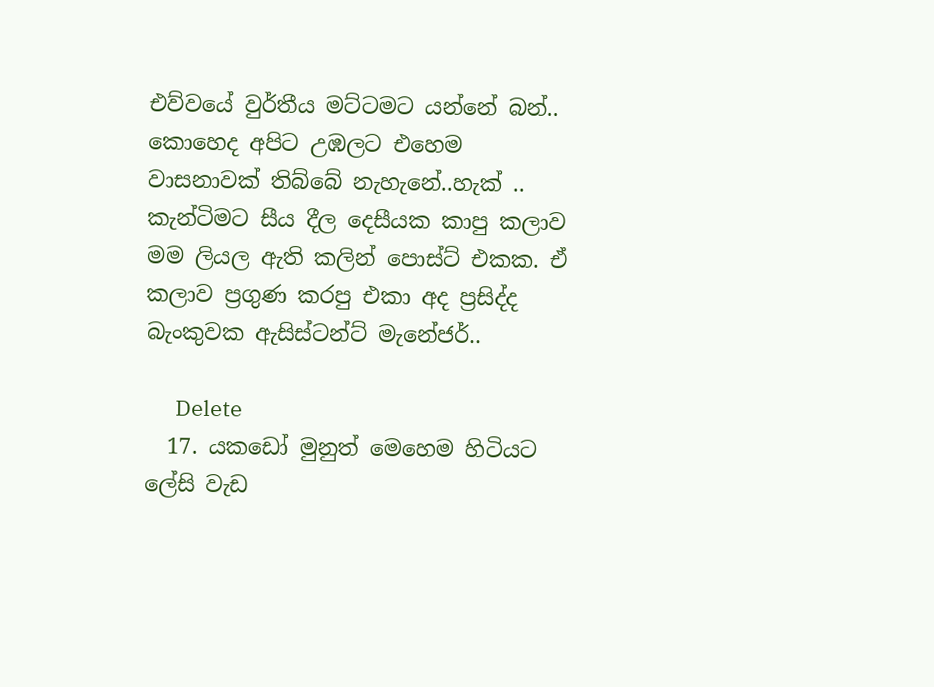එව්වයේ වුර්තීය මට්ටමට යන්නේ බන්.. කොහෙද අපිට උඹලට එහෙම වාසනාවක් තිබ්බේ නැහැනේ..හැක් .. කැන්ටිමට සීය දීල දෙසීයක කාපු කලාව මම ලියල ඇති කලින් පොස්ට් එකක. ඒ කලාව ප්‍රගුණ කරපු එකා අද ප්‍රසිද්ද බැංකුවක ඇසිස්ටන්ට් මැනේජර්..

      Delete
  17. යකඩෝ මුනුත් මෙහෙම හිටියට ලේසි වැඩ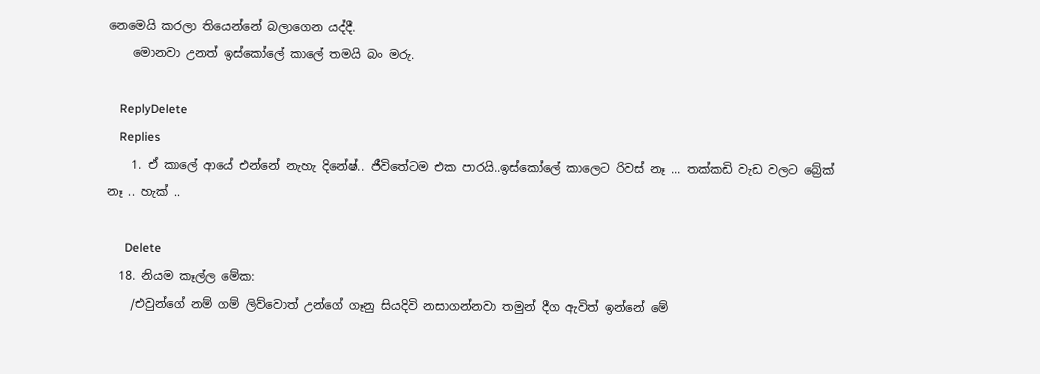නෙමෙයි කරලා තියෙන්නේ බලාගෙන යද්දී.
    මොනවා උනත් ඉස්කෝලේ කාලේ තමයි බං මරු.

    ReplyDelete
    Replies
    1. ඒ කාලේ ආයේ එන්නේ නැහැ දිනේෂ්.. ජීවිතේටම එක පාරයි..ඉස්කෝලේ කාලෙට රිවස් නෑ ... තක්කඩි වැඩ වලට බ්‍රේක් නෑ .. හැක් ..

      Delete
  18. නියම කෑල්ල මේක:
    /එවුන්ගේ නම් ගම් ලිව්වොත් උන්ගේ ගෑනු සියදිවි නසාගන්නවා තමුන් දීග ඇවිත් ඉන්නේ මේ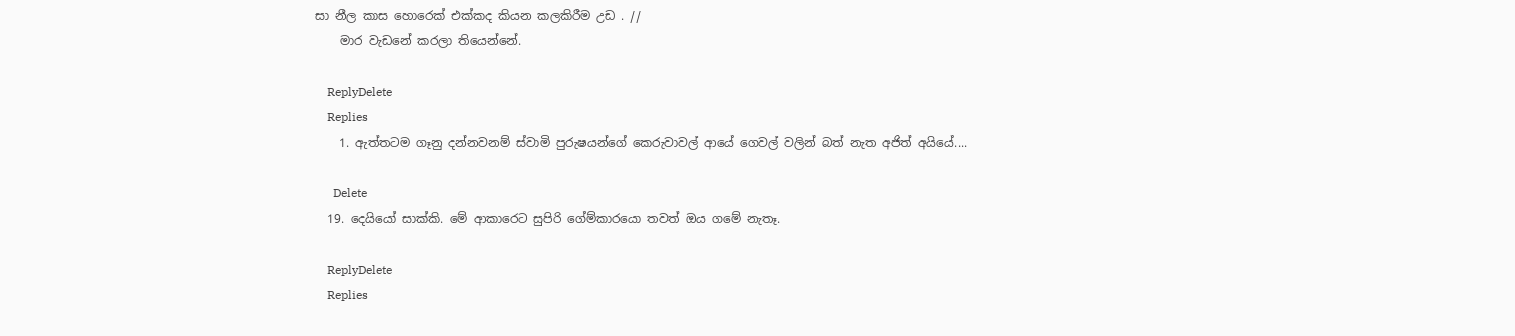සා නීල කාස හොරෙක් එක්කද කියන කලකිරීම උඩ . //
    මාර වැඩනේ කරලා තියෙන්නේ.

    ReplyDelete
    Replies
    1. ඇත්තටම ගෑනු දන්නවනම් ස්වාමි පුරුෂයන්ගේ කෙරුවාවල් ආයේ ගෙවල් වලින් බත් නැත අජිත් අයියේ....

      Delete
  19. දෙයියෝ සාක්කි. මේ ආකාරෙට සුපිරි ගේම්කාරයො තවත් ඔය ගමේ නැතෑ.

    ReplyDelete
    Replies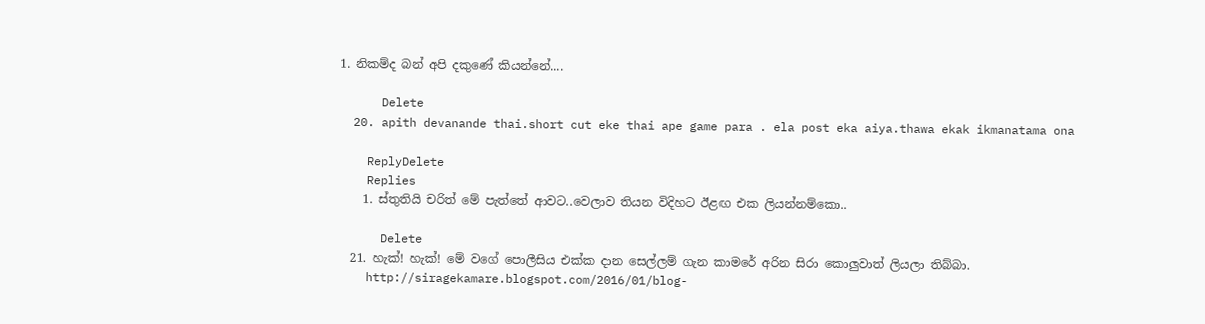1. නිකම්ද බන් අපි දකුණේ කියන්නේ....

      Delete
  20. apith devanande thai.short cut eke thai ape game para . ela post eka aiya.thawa ekak ikmanatama ona

    ReplyDelete
    Replies
    1. ස්තුතියි චරිත් මේ පැත්තේ ආවට..වෙලාව තියන විදිහට ඊළඟ එක ලියන්නම්කො..

      Delete
  21. හැක්! හැක්! මේ වගේ පොලීසිය එක්ක දාන සෙල්ලම් ගැන කාමරේ අරින සිරා කොලුවාත් ලියලා තිබ්බා.
    http://siragekamare.blogspot.com/2016/01/blog-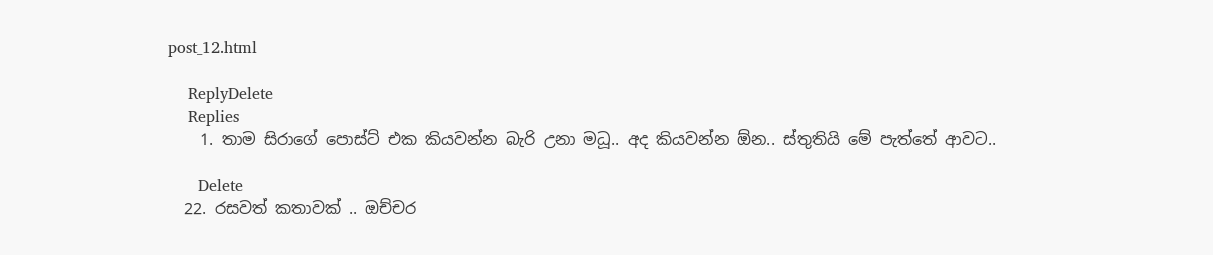post_12.html

    ReplyDelete
    Replies
    1. තාම සිරාගේ පොස්ට් එක කියවන්න බැරි උනා මධූ.. අද කියවන්න ඕන.. ස්තුතියි මේ පැත්තේ ආවට..

      Delete
  22. රසවත් කතාවක් .. ඔච්චර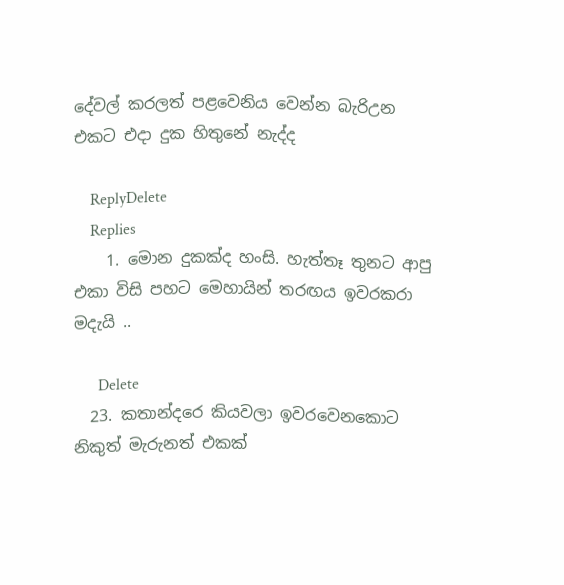දේවල් කරලත් පළවෙනිය වෙන්න බැරිඋන එකට එදා දුක හිතුනේ නැද්ද

    ReplyDelete
    Replies
    1. මොන දුකක්ද හංසි. හැත්තෑ තුනට ආපු එකා විසි පහට මෙහායින් තරඟය ඉවරකරා මදැයි ..

      Delete
  23. කතාන්දරෙ කියවලා ඉවරවෙනකොට නිකුත් මැරුනත් එකක්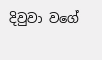දිවුවා වගේ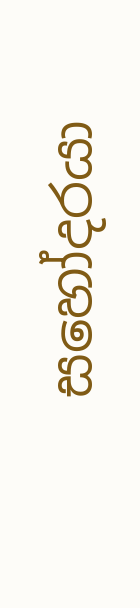සහෝදරයා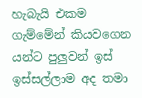හැබැයි එකම ගැම්මේන් කියවගෙන යන්ට පුලුවන් ඉස් ඉස්සල්ලාම අද තමා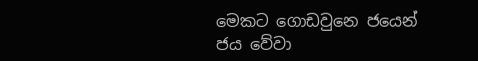මෙකට ගොඩවුනෙ ජයෙන් ජය වේවා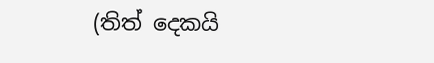(තිත් දෙකයි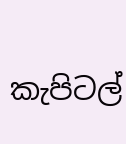කැපිටල්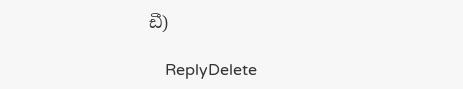ඩී)

    ReplyDelete